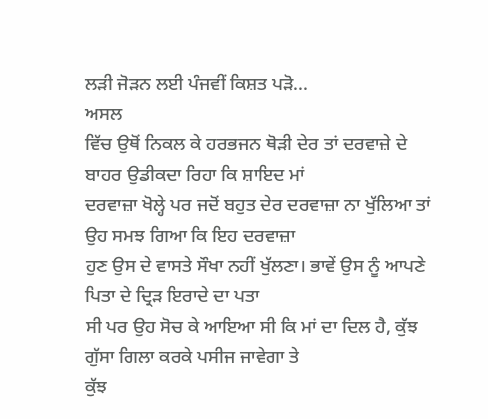ਲੜੀ ਜੋੜਨ ਲਈ ਪੰਜਵੀਂ ਕਿਸ਼ਤ ਪੜੋ...
ਅਸਲ
ਵਿੱਚ ਉਥੋਂ ਨਿਕਲ ਕੇ ਹਰਭਜਨ ਥੋੜੀ ਦੇਰ ਤਾਂ ਦਰਵਾਜ਼ੇ ਦੇ ਬਾਹਰ ਉਡੀਕਦਾ ਰਿਹਾ ਕਿ ਸ਼ਾਇਦ ਮਾਂ
ਦਰਵਾਜ਼ਾ ਖੋਲ੍ਹੇ ਪਰ ਜਦੋਂ ਬਹੁਤ ਦੇਰ ਦਰਵਾਜ਼ਾ ਨਾ ਖੁੱਲਿਆ ਤਾਂ ਉਹ ਸਮਝ ਗਿਆ ਕਿ ਇਹ ਦਰਵਾਜ਼ਾ
ਹੁਣ ਉਸ ਦੇ ਵਾਸਤੇ ਸੌਖਾ ਨਹੀਂ ਖੁੱਲਣਾ। ਭਾਵੇਂ ਉਸ ਨੂੰ ਆਪਣੇ ਪਿਤਾ ਦੇ ਦ੍ਰਿੜ ਇਰਾਦੇ ਦਾ ਪਤਾ
ਸੀ ਪਰ ਉਹ ਸੋਚ ਕੇ ਆਇਆ ਸੀ ਕਿ ਮਾਂ ਦਾ ਦਿਲ ਹੈ, ਕੁੱਝ ਗੁੱਸਾ ਗਿਲਾ ਕਰਕੇ ਪਸੀਜ ਜਾਵੇਗਾ ਤੇ
ਕੁੱਝ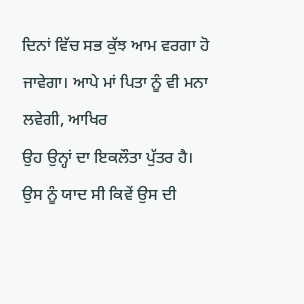ਦਿਨਾਂ ਵਿੱਚ ਸਭ ਕੁੱਝ ਆਮ ਵਰਗਾ ਹੋ ਜਾਵੇਗਾ। ਆਪੇ ਮਾਂ ਪਿਤਾ ਨੂੰ ਵੀ ਮਨਾ ਲਵੇਗੀ, ਆਖਿਰ
ਉਹ ਉਨ੍ਹਾਂ ਦਾ ਇਕਲੌਤਾ ਪੁੱਤਰ ਹੈ। ਉਸ ਨੂੰ ਯਾਦ ਸੀ ਕਿਵੇਂ ਉਸ ਦੀ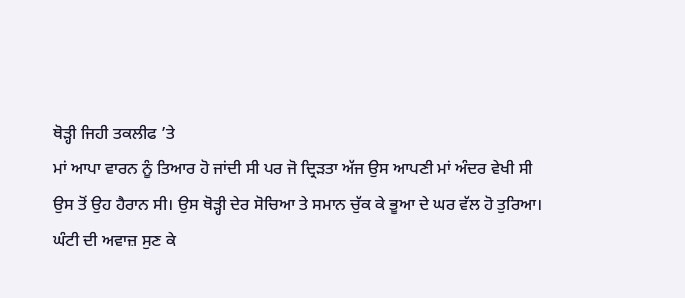ਥੋੜ੍ਹੀ ਜਿਹੀ ਤਕਲੀਫ ’ਤੇ
ਮਾਂ ਆਪਾ ਵਾਰਨ ਨੂੰ ਤਿਆਰ ਹੋ ਜਾਂਦੀ ਸੀ ਪਰ ਜੋ ਦ੍ਰਿੜਤਾ ਅੱਜ ਉਸ ਆਪਣੀ ਮਾਂ ਅੰਦਰ ਵੇਖੀ ਸੀ
ਉਸ ਤੋਂ ਉਹ ਹੈਰਾਨ ਸੀ। ਉਸ ਥੋੜ੍ਹੀ ਦੇਰ ਸੋਚਿਆ ਤੇ ਸਮਾਨ ਚੁੱਕ ਕੇ ਭੂਆ ਦੇ ਘਰ ਵੱਲ ਹੋ ਤੁਰਿਆ।
ਘੰਟੀ ਦੀ ਅਵਾਜ਼ ਸੁਣ ਕੇ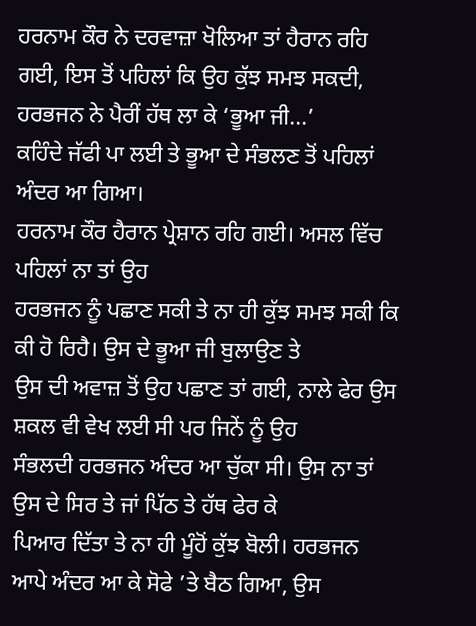ਹਰਨਾਮ ਕੌਰ ਨੇ ਦਰਵਾਜ਼ਾ ਖੋਲਿਆ ਤਾਂ ਹੈਰਾਨ ਰਹਿ
ਗਈ, ਇਸ ਤੋਂ ਪਹਿਲਾਂ ਕਿ ਉਹ ਕੁੱਝ ਸਮਝ ਸਕਦੀ, ਹਰਭਜਨ ਨੇ ਪੈਰੀਂ ਹੱਥ ਲਾ ਕੇ ‘ਭੂਆ ਜੀ...’
ਕਹਿੰਦੇ ਜੱਫੀ ਪਾ ਲਈ ਤੇ ਭੂਆ ਦੇ ਸੰਭਲਣ ਤੋਂ ਪਹਿਲਾਂ ਅੰਦਰ ਆ ਗਿਆ।
ਹਰਨਾਮ ਕੌਰ ਹੈਰਾਨ ਪ੍ਰੇਸ਼ਾਨ ਰਹਿ ਗਈ। ਅਸਲ ਵਿੱਚ ਪਹਿਲਾਂ ਨਾ ਤਾਂ ਉਹ
ਹਰਭਜਨ ਨੂੰ ਪਛਾਣ ਸਕੀ ਤੇ ਨਾ ਹੀ ਕੁੱਝ ਸਮਝ ਸਕੀ ਕਿ ਕੀ ਹੋ ਰਿਹੈ। ਉਸ ਦੇ ਭੂਆ ਜੀ ਬੁਲਾਉਣ ਤੇ
ਉਸ ਦੀ ਅਵਾਜ਼ ਤੋਂ ਉਹ ਪਛਾਣ ਤਾਂ ਗਈ, ਨਾਲੇ ਫੇਰ ਉਸ ਸ਼ਕਲ ਵੀ ਵੇਖ ਲਈ ਸੀ ਪਰ ਜਿਨੇਂ ਨੂੰ ਉਹ
ਸੰਭਲਦੀ ਹਰਭਜਨ ਅੰਦਰ ਆ ਚੁੱਕਾ ਸੀ। ਉਸ ਨਾ ਤਾਂ ਉਸ ਦੇ ਸਿਰ ਤੇ ਜਾਂ ਪਿੱਠ ਤੇ ਹੱਥ ਫੇਰ ਕੇ
ਪਿਆਰ ਦਿੱਤਾ ਤੇ ਨਾ ਹੀ ਮੂੰਹੋਂ ਕੁੱਝ ਬੋਲੀ। ਹਰਭਜਨ ਆਪੇ ਅੰਦਰ ਆ ਕੇ ਸੋਫੇ ’ਤੇ ਬੈਠ ਗਿਆ, ਉਸ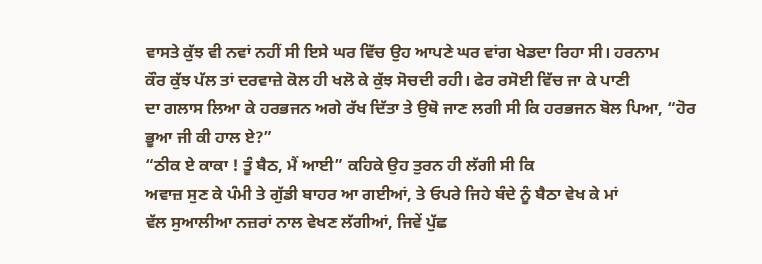ਵਾਸਤੇ ਕੁੱਝ ਵੀ ਨਵਾਂ ਨਹੀਂ ਸੀ ਇਸੇ ਘਰ ਵਿੱਚ ਉਹ ਆਪਣੇ ਘਰ ਵਾਂਗ ਖੇਡਦਾ ਰਿਹਾ ਸੀ। ਹਰਨਾਮ
ਕੌਰ ਕੁੱਝ ਪੱਲ ਤਾਂ ਦਰਵਾਜ਼ੇ ਕੋਲ ਹੀ ਖਲੋ ਕੇ ਕੁੱਝ ਸੋਚਦੀ ਰਹੀ। ਫੇਰ ਰਸੋਈ ਵਿੱਚ ਜਾ ਕੇ ਪਾਣੀ
ਦਾ ਗਲਾਸ ਲਿਆ ਕੇ ਹਰਭਜਨ ਅਗੇ ਰੱਖ ਦਿੱਤਾ ਤੇ ਉਥੋ ਜਾਣ ਲਗੀ ਸੀ ਕਿ ਹਰਭਜਨ ਬੋਲ ਪਿਆ, “ਹੋਰ
ਭੂਆ ਜੀ ਕੀ ਹਾਲ ਏ?”
“ਠੀਕ ਏ ਕਾਕਾ ! ਤੂੰ ਬੈਠ, ਮੈਂ ਆਈ” ਕਹਿਕੇ ਉਹ ਤੁਰਨ ਹੀ ਲੱਗੀ ਸੀ ਕਿ
ਅਵਾਜ਼ ਸੁਣ ਕੇ ਪੰਮੀ ਤੇ ਗੁੱਡੀ ਬਾਹਰ ਆ ਗਈਆਂ, ਤੇ ਓਪਰੇ ਜਿਹੇ ਬੰਦੇ ਨੂੰ ਬੈਠਾ ਵੇਖ ਕੇ ਮਾਂ
ਵੱਲ ਸੁਆਲੀਆ ਨਜ਼ਰਾਂ ਨਾਲ ਵੇਖਣ ਲੱਗੀਆਂ, ਜਿਵੇਂ ਪੁੱਛ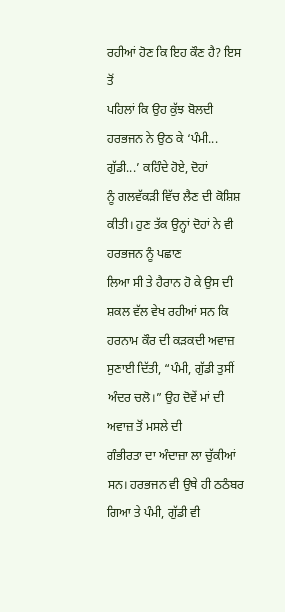ਰਹੀਆਂ ਹੋਣ ਕਿ ਇਹ ਕੌਣ ਹੈ? ਇਸ ਤੋਂ
ਪਹਿਲਾਂ ਕਿ ਉਹ ਕੁੱਝ ਬੋਲਦੀ ਹਰਭਜਨ ਨੇ ਉਠ ਕੇ ‘ਪੰਮੀ... ਗੁੱਡੀ...’ ਕਹਿੰਦੇ ਹੋਏ, ਦੋਹਾਂ
ਨੂੰ ਗਲਵੱਕੜੀ ਵਿੱਚ ਲੈਣ ਦੀ ਕੋਸ਼ਿਸ਼ ਕੀਤੀ। ਹੁਣ ਤੱਕ ਉਨ੍ਹਾਂ ਦੋਹਾਂ ਨੇ ਵੀ ਹਰਭਜਨ ਨੂੰ ਪਛਾਣ
ਲਿਆ ਸੀ ਤੇ ਹੈਰਾਨ ਹੋ ਕੇ ਉਸ ਦੀ ਸ਼ਕਲ ਵੱਲ ਵੇਖ ਰਹੀਆਂ ਸਨ ਕਿ ਹਰਨਾਮ ਕੌਰ ਦੀ ਕੜਕਦੀ ਅਵਾਜ਼
ਸੁਣਾਈ ਦਿੱਤੀ, “ਪੰਮੀ, ਗੁੱਡੀ ਤੁਸੀਂ ਅੰਦਰ ਚਲੋ।” ਉਹ ਦੋਵੇਂ ਮਾਂ ਦੀ ਅਵਾਜ਼ ਤੋਂ ਮਸਲੇ ਦੀ
ਗੰਭੀਰਤਾ ਦਾ ਅੰਦਾਜ਼ਾ ਲਾ ਚੁੱਕੀਆਂ ਸਨ। ਹਰਭਜਨ ਵੀ ਉਥੇ ਹੀ ਠਠੰਬਰ ਗਿਆ ਤੇ ਪੰਮੀ, ਗੁੱਡੀ ਵੀ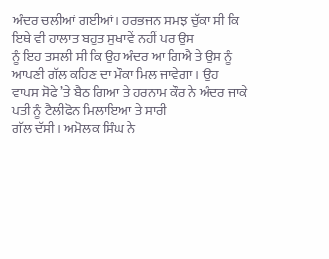ਅੰਦਰ ਚਲੀਆਂ ਗਈਆਂ। ਹਰਭਜਨ ਸਮਝ ਚੁੱਕਾ ਸੀ ਕਿ ਇਥੇ ਵੀ ਹਾਲਾਤ ਬਹੁਤ ਸੁਖਾਵੇਂ ਨਹੀਂ ਪਰ ਉਸ
ਨੂੰ ਇਹ ਤਸਲੀ ਸੀ ਕਿ ਉਹ ਅੰਦਰ ਆ ਗਿਐ ਤੇ ਉਸ ਨੂੰ ਆਪਣੀ ਗੱਲ ਕਹਿਣ ਦਾ ਮੌਕਾ ਮਿਲ ਜਾਵੇਗਾ। ਉਹ
ਵਾਪਸ ਸੋਫੇ ’ਤੇ ਬੈਠ ਗਿਆ ਤੇ ਹਰਨਾਮ ਕੌਰ ਨੇ ਅੰਦਰ ਜਾਕੇ ਪਤੀ ਨੂੰ ਟੈਲੀਫੋਨ ਮਿਲਾਇਆ ਤੇ ਸਾਰੀ
ਗੱਲ ਦੱਸੀ। ਅਮੋਲਕ ਸਿੰਘ ਨੇ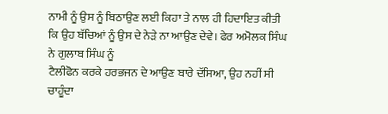ਨਾਮੀ ਨੂੰ ਉਸ ਨੂੰ ਬਿਠਾਉਣ ਲਈ ਕਿਹਾ ਤੇ ਨਾਲ ਹੀ ਹਿਦਾਇਤ ਕੀਤੀ
ਕਿ ਉਹ ਬੱਚਿਆਂ ਨੂੰ ਉਸ ਦੇ ਨੇੜੇ ਨਾ ਆਉਣ ਦੇਵੇ। ਫੇਰ ਅਮੋਲਕ ਸਿੰਘ ਨੇ ਗੁਲਾਬ ਸਿੰਘ ਨੂੰ
ਟੈਲੀਫੋਨ ਕਰਕੇ ਹਰਭਜਨ ਦੇ ਆਉਣ ਬਾਰੇ ਦੱਸਿਆ, ਉਹ ਨਹੀਂ ਸੀ ਚਾਹੂੰਦਾ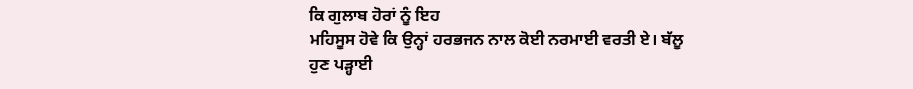ਕਿ ਗੁਲਾਬ ਹੋਰਾਂ ਨੂੰ ਇਹ
ਮਹਿਸੂਸ ਹੋਵੇ ਕਿ ਉਨ੍ਹਾਂ ਹਰਭਜਨ ਨਾਲ ਕੋਈ ਨਰਮਾਈ ਵਰਤੀ ਏ। ਬੱਲੂ ਹੁਣ ਪੜ੍ਹਾਈ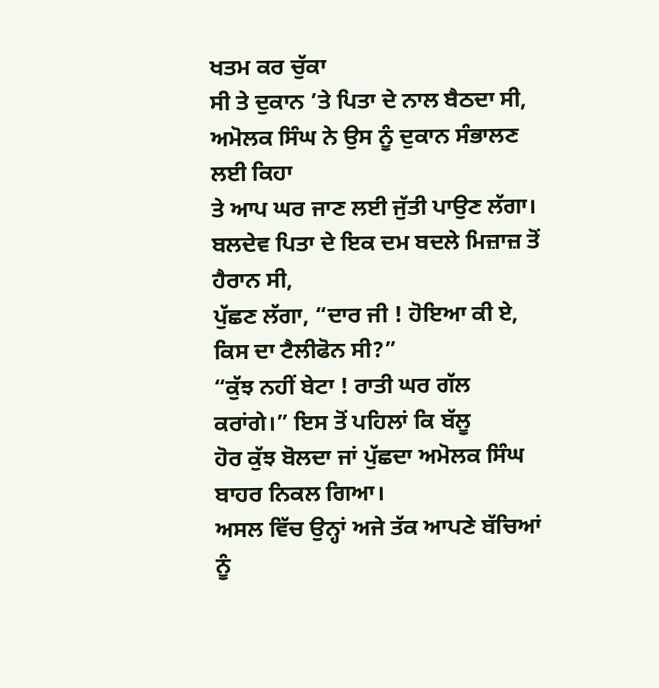ਖਤਮ ਕਰ ਚੁੱਕਾ
ਸੀ ਤੇ ਦੁਕਾਨ ’ਤੇ ਪਿਤਾ ਦੇ ਨਾਲ ਬੈਠਦਾ ਸੀ, ਅਮੋਲਕ ਸਿੰਘ ਨੇ ਉਸ ਨੂੰ ਦੁਕਾਨ ਸੰਭਾਲਣ ਲਈ ਕਿਹਾ
ਤੇ ਆਪ ਘਰ ਜਾਣ ਲਈ ਜੁੱਤੀ ਪਾਉਣ ਲੱਗਾ। ਬਲਦੇਵ ਪਿਤਾ ਦੇ ਇਕ ਦਮ ਬਦਲੇ ਮਿਜ਼ਾਜ਼ ਤੋਂ ਹੈਰਾਨ ਸੀ,
ਪੁੱਛਣ ਲੱਗਾ, “ਦਾਰ ਜੀ ! ਹੋਇਆ ਕੀ ਏ, ਕਿਸ ਦਾ ਟੈਲੀਫੋਨ ਸੀ?”
“ਕੁੱਝ ਨਹੀਂ ਬੇਟਾ ! ਰਾਤੀ ਘਰ ਗੱਲ ਕਰਾਂਗੇ।” ਇਸ ਤੋਂ ਪਹਿਲਾਂ ਕਿ ਬੱਲੂ
ਹੋਰ ਕੁੱਝ ਬੋਲਦਾ ਜਾਂ ਪੁੱਛਦਾ ਅਮੋਲਕ ਸਿੰਘ ਬਾਹਰ ਨਿਕਲ ਗਿਆ।
ਅਸਲ ਵਿੱਚ ਉਨ੍ਹਾਂ ਅਜੇ ਤੱਕ ਆਪਣੇ ਬੱਚਿਆਂ ਨੂੰ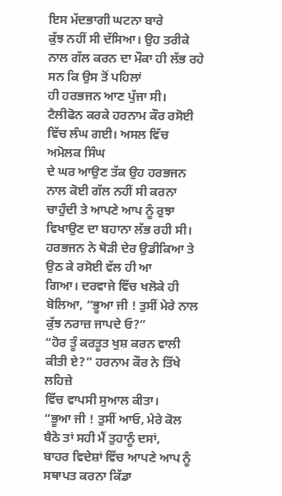ਇਸ ਮੱਦਭਾਗੀ ਘਟਨਾ ਬਾਰੇ
ਕੁੱਝ ਨਹੀਂ ਸੀ ਦੱਸਿਆ। ਉਹ ਤਰੀਕੇ ਨਾਲ ਗੱਲ ਕਰਨ ਦਾ ਮੌਕਾ ਹੀ ਲੱਭ ਰਹੇ ਸਨ ਕਿ ਉਸ ਤੋਂ ਪਹਿਲਾਂ
ਹੀ ਹਰਭਜਨ ਆਣ ਪੁੱਜਾ ਸੀ।
ਟੈਲੀਫੋਨ ਕਰਕੇ ਹਰਨਾਮ ਕੌਰ ਰਸੋਈ ਵਿੱਚ ਲੰਘ ਗਈ। ਅਸਲ ਵਿੱਚ ਅਮੋਲਕ ਸਿੰਘ
ਦੇ ਘਰ ਆਉਣ ਤੱਕ ਉਹ ਹਰਭਜਨ ਨਾਲ ਕੋਈ ਗੱਲ ਨਹੀਂ ਸੀ ਕਰਨਾ ਚਾਹੁੰਦੀ ਤੇ ਆਪਣੇ ਆਪ ਨੂੰ ਰੁਝਾ
ਵਿਖਾਉਣ ਦਾ ਬਹਾਨਾ ਲੱਭ ਰਹੀ ਸੀ। ਹਰਭਜਨ ਨੇ ਥੋੜੀ ਦੇਰ ਉਡੀਕਿਆ ਤੇ ਉਠ ਕੇ ਰਸੋਈ ਵੱਲ ਹੀ ਆ
ਗਿਆ। ਦਰਵਾਜੇ ਵਿੱਚ ਖਲੋਕੇ ਹੀ ਬੋਲਿਆ, “ਭੂਆ ਜੀ ! ਤੁਸੀਂ ਮੇਰੇ ਨਾਲ ਕੁੱਝ ਨਰਾਜ਼ ਜਾਪਦੇ ਓ?”
“ਹੋਰ ਤੂੰ ਕਰਤੂਤ ਖੁਸ਼ ਕਰਨ ਵਾਲੀ ਕੀਤੀ ਏ?” ਹਰਨਾਮ ਕੌਰ ਨੇ ਤਿੱਖੇ ਲਹਿਜ਼ੇ
ਵਿੱਚ ਵਾਪਸੀ ਸੁਆਲ ਕੀਤਾ।
“ਭੂਆ ਜੀ ! ਤੁਸੀਂ ਆਓ, ਮੇਰੇ ਕੋਲ ਬੈਠੋ ਤਾਂ ਸਹੀ ਮੈਂ ਤੁਹਾਨੂੰ ਦਸਾਂ,
ਬਾਹਰ ਵਿਦੇਸ਼ਾਂ ਵਿੱਚ ਆਪਣੇ ਆਪ ਨੂੰ ਸਥਾਪਤ ਕਰਨਾ ਕਿੱਡਾ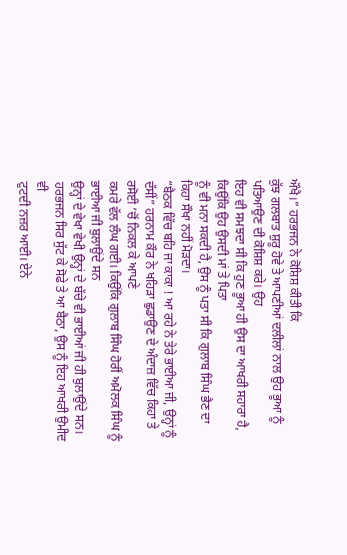ਔਖੈ।” ਹਰਭਜਨ ਨੇ ਕੋਸ਼ਿਸ਼ ਕੀਤੀ ਕਿ
ਕੁੱਝ ਗਲਬਾਤ ਸ਼ੁਰੂ ਹੋਵੇ ਤੇ ਆਪਣੀਆਂ ਦਲੀਲਾਂ ਨਾਲ ਉਹ ਭੂਆ ਨੂੰ ਪਤਿਆਉਣ ਦੀ ਕੋਸ਼ਿਸ਼ ਕਰੇ। ਉਹ
ਇਹ ਵੀ ਸਮਝਦਾ ਸੀ ਕਿ ਹੁਣ ਭੂਆ ਹੀ ਉਸ ਦਾ ਆਖਰੀ ਸਹਾਰਾ ਹੈ, ਕਿਉਂਕਿ ਉਹ ਉਸਦੀ ਮਾਂ ਤੇ ਪਿਤਾ
ਨੂੰ ਵੀ ਮਨਾ ਸਕਦੀ ਹੈ, ਉਸ ਨੂੰ ਪਤਾ ਸੀ ਕਿ ਗੁਲਾਬ ਸਿੰਘ ਭੈਣ ਦਾ ਕਿਹਾ ਸੌਖਾ ਨਹੀਂ ਮੋੜਦਾ।
“ਬੈਠਕ ਵਿੱਚ ਬਹਿ ਜਾ ਕਾਕਾ ! ਆ ਰਹੇ ਨੇ ਤੇਰੇ ਭਾਈਆ ਜੀ, ਉਨ੍ਹਾਂ ਨੂੰ
ਦੱਸੀਂ” ਹਰਨਾਮ ਕੌਰ ਨੇ ਖਹਿੜਾ ਛੁਡਾਉਣ ਦੇ ਅੰਦਾਜ਼ ਵਿੱਚ ਕਿਹਾ ਤੇ ਰਸੋਈ ’ਚੋਂ ਨਿਕਲ ਕੇ ਆਪਣੇ
ਕਮਰੇ ਵੱਲ ਲੰਘ ਗਈ। ਕਿਉਂਕਿ ਗੁਲਾਬ ਸਿੰਘ ਹੋਰੀਂ ਅਮੋਲਕ ਸਿੰਘ ਨੂੰ ਭਾਈਆ ਜੀ ਬੁਲਾਉਂਦੇ ਸਨ
ਉਨ੍ਹਾਂ ਦੇ ਵੇਖਾ ਵੇਖੀ ਉਨ੍ਹਾਂ ਦੇ ਬੱਚੇ ਵੀ ਭਾਈਆਂ ਜੀ ਹੀ ਬੁਲਾਉਂਦੇ ਸਨ।
ਹਰਭਜਨ ਸਿਰ ਸੁੱਟ ਕੇ ਸੋਫੇ ਤੇ ਆ ਬੈਠਾ, ਉਸ ਨੂੰ ਇਹ ਆਖਰੀ ਉਮੀਦ ਵੀ
ਟੁਟਦੀ ਨਜ਼ਰ ਆਈ। ਏਨੇ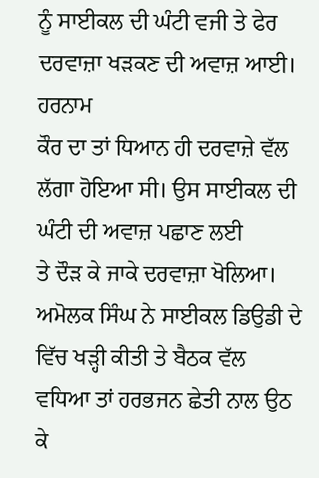ਨੂੰ ਸਾਈਕਲ ਦੀ ਘੰਟੀ ਵਜੀ ਤੇ ਫੇਰ ਦਰਵਾਜ਼ਾ ਖੜਕਣ ਦੀ ਅਵਾਜ਼ ਆਈ। ਹਰਨਾਮ
ਕੌਰ ਦਾ ਤਾਂ ਧਿਆਨ ਹੀ ਦਰਵਾਜ਼ੇ ਵੱਲ ਲੱਗਾ ਹੋਇਆ ਸੀ। ਉਸ ਸਾਈਕਲ ਦੀ ਘੰਟੀ ਦੀ ਅਵਾਜ਼ ਪਛਾਣ ਲਈ
ਤੇ ਦੌੜ ਕੇ ਜਾਕੇ ਦਰਵਾਜ਼ਾ ਖੋਲਿਆ।
ਅਮੋਲਕ ਸਿੰਘ ਨੇ ਸਾਈਕਲ ਡਿਉਡੀ ਦੇ ਵਿੱਚ ਖੜ੍ਹੀ ਕੀਤੀ ਤੇ ਬੈਠਕ ਵੱਲ
ਵਧਿਆ ਤਾਂ ਹਰਭਜਨ ਛੇਤੀ ਨਾਲ ਉਠ ਕੇ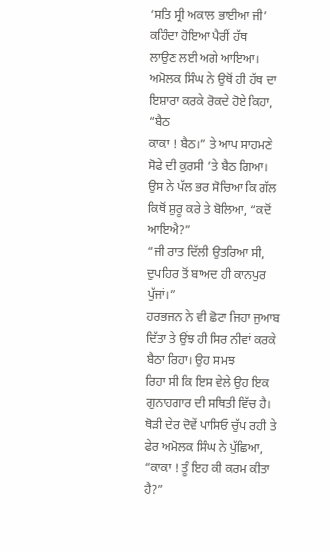‘ਸਤਿ ਸ੍ਰੀ ਅਕਾਲ ਭਾਈਆ ਜੀ’ ਕਹਿੰਦਾ ਹੋਇਆ ਪੈਰੀਂ ਹੱਥ
ਲਾਉਣ ਲਈ ਅਗੇ ਆਇਆ। ਅਮੋਲਕ ਸਿੰਘ ਨੇ ਉਥੋਂ ਹੀ ਹੱਥ ਦਾ ਇਸ਼ਾਰਾ ਕਰਕੇ ਰੋਕਦੇ ਹੋਏ ਕਿਹਾ, “ਬੈਠ
ਕਾਕਾ ! ਬੈਠ।” ਤੇ ਆਪ ਸਾਹਮਣੇ ਸੋਫੇ ਦੀ ਕੁਰਸੀ ’ਤੇ ਬੈਠ ਗਿਆ। ਉਸ ਨੇ ਪੱਲ ਭਰ ਸੋਚਿਆ ਕਿ ਗੱਲ
ਕਿਥੋਂ ਸ਼ੁਰੂ ਕਰੇ ਤੇ ਬੋਲਿਆ, “ਕਦੋਂ ਆਇਐ?”
“ਜੀ ਰਾਤ ਦਿੱਲੀ ਉਤਰਿਆ ਸੀ, ਦੁਪਹਿਰ ਤੋਂ ਬਾਅਦ ਹੀ ਕਾਨਪੁਰ ਪੁੱਜਾਂ।”
ਹਰਭਜਨ ਨੇ ਵੀ ਛੋਟਾ ਜਿਹਾ ਜੁਆਬ ਦਿੱਤਾ ਤੇ ਉਂਝ ਹੀ ਸਿਰ ਨੀਵਾਂ ਕਰਕੇ ਬੈਠਾ ਰਿਹਾ। ਉਹ ਸਮਝ
ਰਿਹਾ ਸੀ ਕਿ ਇਸ ਵੇਲੇ ਉਹ ਇਕ ਗੁਨਾਹਗਾਰ ਦੀ ਸਥਿਤੀ ਵਿੱਚ ਹੈ।
ਥੋੜੀ ਦੇਰ ਦੋਵੇਂ ਪਾਸਿਓ ਚੁੱਪ ਰਹੀ ਤੇ ਫੇਰ ਅਮੋਲਕ ਸਿੰਘ ਨੇ ਪੁੱਛਿਆ,
“ਕਾਕਾ ! ਤੂੰ ਇਹ ਕੀ ਕਰਮ ਕੀਤਾ ਹੈ?”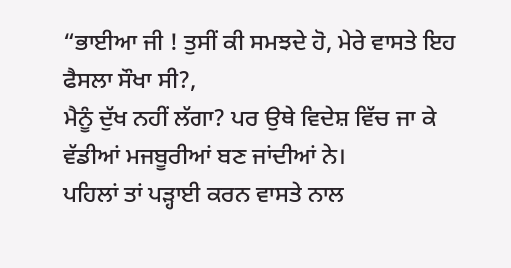“ਭਾਈਆ ਜੀ ! ਤੁਸੀਂ ਕੀ ਸਮਝਦੇ ਹੋ, ਮੇਰੇ ਵਾਸਤੇ ਇਹ ਫੈਸਲਾ ਸੌਖਾ ਸੀ?,
ਮੈਨੂੰ ਦੁੱਖ ਨਹੀਂ ਲੱਗਾ? ਪਰ ਉਥੇ ਵਿਦੇਸ਼ ਵਿੱਚ ਜਾ ਕੇ ਵੱਡੀਆਂ ਮਜਬੂਰੀਆਂ ਬਣ ਜਾਂਦੀਆਂ ਨੇ।
ਪਹਿਲਾਂ ਤਾਂ ਪੜ੍ਹਾਈ ਕਰਨ ਵਾਸਤੇ ਨਾਲ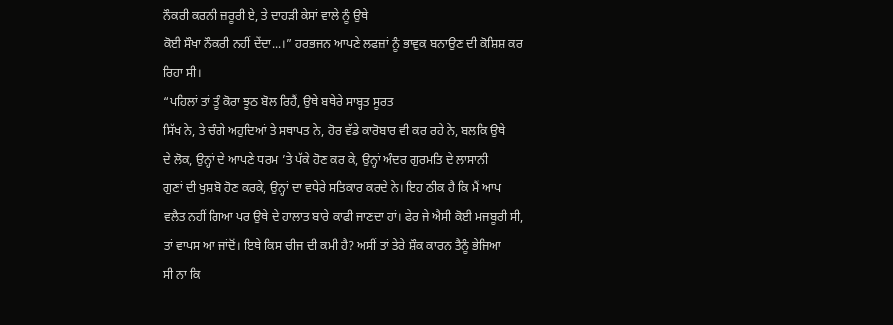ਨੌਕਰੀ ਕਰਨੀ ਜ਼ਰੂਰੀ ਏ, ਤੇ ਦਾਹੜੀ ਕੇਸਾਂ ਵਾਲੇ ਨੂੰ ਉਥੇ
ਕੋਈ ਸੌਖਾ ਨੌਕਰੀ ਨਹੀਂ ਦੇਂਦਾ...।” ਹਰਭਜਨ ਆਪਣੇ ਲਫਜ਼ਾਂ ਨੂੰ ਭਾਵੁਕ ਬਨਾਉਣ ਦੀ ਕੋਸ਼ਿਸ਼ ਕਰ
ਰਿਹਾ ਸੀ।
“ਪਹਿਲਾਂ ਤਾਂ ਤੂੰ ਕੋਰਾ ਝੂਠ ਬੋਲ ਰਿਹੈਂ, ਉਥੇ ਬਥੇਰੇ ਸਾਬ੍ਹਤ ਸੂਰਤ
ਸਿੱਖ ਨੇ, ਤੇ ਚੰਗੇ ਅਹੁਦਿਆਂ ਤੇ ਸਥਾਪਤ ਨੇ, ਹੋਰ ਵੱਡੇ ਕਾਰੋਬਾਰ ਵੀ ਕਰ ਰਹੇ ਨੇ, ਬਲਕਿ ਉਥੇ
ਦੇ ਲੋਕ, ਉਨ੍ਹਾਂ ਦੇ ਆਪਣੇ ਧਰਮ ’ਤੇ ਪੱਕੇ ਹੋਣ ਕਰ ਕੇ, ਉਨ੍ਹਾਂ ਅੰਦਰ ਗੁਰਮਤਿ ਦੇ ਲਾਸਾਨੀ
ਗੁਣਾਂ ਦੀ ਖੁਸ਼ਬੋ ਹੋਣ ਕਰਕੇ, ਉਨ੍ਹਾਂ ਦਾ ਵਧੇਰੇ ਸਤਿਕਾਰ ਕਰਦੇ ਨੇ। ਇਹ ਠੀਕ ਹੈ ਕਿ ਮੈਂ ਆਪ
ਵਲੈਤ ਨਹੀਂ ਗਿਆ ਪਰ ਉਥੇ ਦੇ ਹਾਲਾਤ ਬਾਰੇ ਕਾਫੀ ਜਾਣਦਾ ਹਾਂ। ਫੇਰ ਜੇ ਐਸੀ ਕੋਈ ਮਜਬੂਰੀ ਸੀ,
ਤਾਂ ਵਾਪਸ ਆ ਜਾਂਦੋਂ। ਇਥੇ ਕਿਸ ਚੀਜ ਦੀ ਕਮੀ ਹੈ? ਅਸੀਂ ਤਾਂ ਤੇਰੇ ਸ਼ੌਕ ਕਾਰਨ ਤੈਨੂੰ ਭੇਜਿਆ
ਸੀ ਨਾ ਕਿ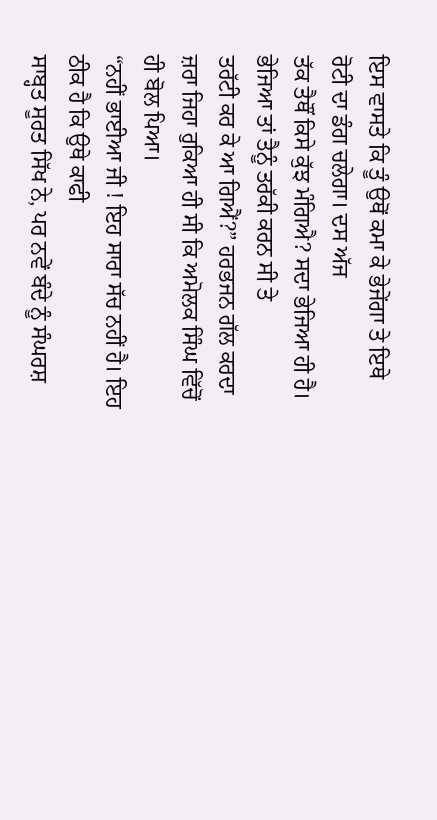ਇਸ ਵਾਸਤੇ ਕਿ ਤੂੰ ਉਥੋਂ ਕਮਾ ਕੇ ਭੇਜੇਂਗਾ ਤੇ ਇਥੇ ਰੋਟੀ ਦਾ ਡੰਗ ਚਲੇਗਾ। ਦਸ ਅੱਜ
ਤੱਕ ਤੈਥੌਂ ਕਿਸੇ ਕੁੱਝ ਮੰਗਿਐ? ਸਦਾ ਭੇਜਿਆ ਹੀ ਹੈ। ਭੇਜਿਆ ਤਾਂ ਤੈਨੂੰ ਤਰੱਕੀ ਕਰਨ ਸੀ ਤੇ
ਤਰੱਟੀ ਕਰ ਕੇ ਆ ਗਿਐਂ?” ਹਰਭਜਨ ਗੱਲ ਕਰਦਾ ਜ਼ਰਾ ਜਿਹਾ ਰੁਕਿਆ ਹੀ ਸੀ ਕਿ ਅਮੋਲਕ ਸਿੰਘ ਵਿੱਚੋਂ
ਹੀ ਬੋਲ ਪਿਆ।
“ਨਹੀਂ ਭਾਈਆ ਜੀ ! ਇਹ ਸਾਰਾ ਸੱਚ ਨਹੀਂ ਹੈ। ਇਹ ਠੀਕ ਹੈ ਕਿ ਉਥੇ ਕਾਫੀ
ਸਾਬ੍ਹਤ ਸੂਰਤ ਸਿੱਖ ਨੇ, ਪਰ ਨਵੇਂ ਬੰਦੇ ਨੂੰ ਸੰਘਰਸ਼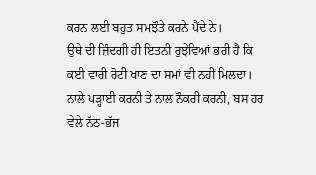ਕਰਨ ਲਈ ਬਹੁਤ ਸਮਝੌਤੇ ਕਰਨੇ ਪੈਂਦੇ ਨੇ।
ਉਥੇ ਦੀ ਜ਼ਿੰਦਗੀ ਹੀ ਇਤਨੀ ਰੁਝੇਵਿਆਂ ਭਰੀ ਹੈ ਕਿ ਕਈ ਵਾਰੀ ਰੋਟੀ ਖਾਣ ਦਾ ਸਮਾਂ ਵੀ ਨਹੀਂ ਮਿਲਦਾ।
ਨਾਲੇ ਪੜ੍ਹਾਈ ਕਰਨੀ ਤੇ ਨਾਲ ਨੌਕਰੀ ਕਰਨੀ, ਬਸ ਹਰ ਵੇਲੇ ਨੱਠ-ਭੱਜ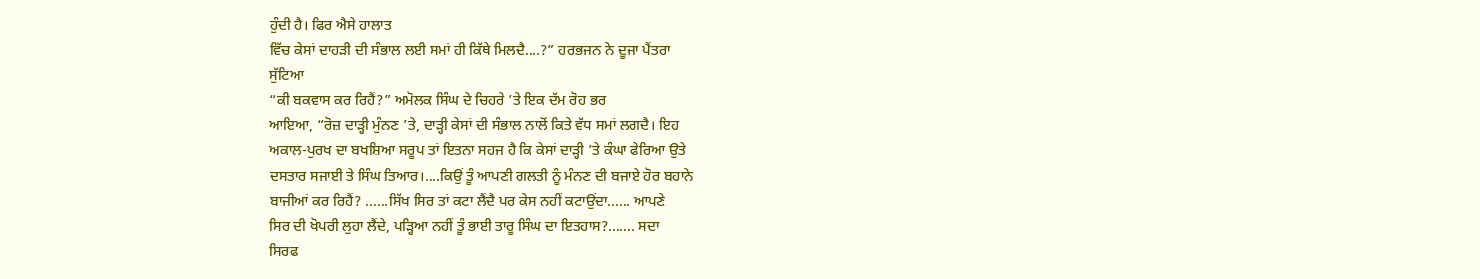ਹੁੰਦੀ ਹੈ। ਫਿਰ ਐਸੇ ਹਾਲਾਤ
ਵਿੱਚ ਕੇਸਾਂ ਦਾਹੜੀ ਦੀ ਸੰਭਾਲ ਲਈ ਸਮਾਂ ਹੀ ਕਿੱਥੇ ਮਿਲਦੈ....?” ਹਰਭਜਨ ਨੇ ਦੂਜਾ ਪੈਂਤਰਾ
ਸੁੱਟਿਆ
“ਕੀ ਬਕਵਾਸ ਕਰ ਰਿਹੈਂ?” ਅਮੋਲਕ ਸਿੰਘ ਦੇ ਚਿਹਰੇ ’ਤੇ ਇਕ ਦੱਮ ਰੋਹ ਭਰ
ਆਇਆ, “ਰੋਜ਼ ਦਾੜ੍ਹੀ ਮੁੰਨਣ ’ਤੇ, ਦਾੜ੍ਹੀ ਕੇਸਾਂ ਦੀ ਸੰਭਾਲ ਨਾਲੋਂ ਕਿਤੇ ਵੱਧ ਸਮਾਂ ਲਗਦੈ। ਇਹ
ਅਕਾਲ-ਪੁਰਖ ਦਾ ਬਖਸ਼ਿਆ ਸਰੂਪ ਤਾਂ ਇਤਨਾ ਸਹਜ ਹੈ ਕਿ ਕੇਸਾਂ ਦਾੜ੍ਹੀ ’ਤੇ ਕੰਘਾ ਫੇਰਿਆ ਉਤੇ
ਦਸਤਾਰ ਸਜਾਈ ਤੇ ਸਿੰਘ ਤਿਆਰ।....ਕਿਉਂ ਤੂੰ ਆਪਣੀ ਗਲਤੀ ਨੂੰ ਮੰਨਣ ਦੀ ਬਜਾਏ ਹੋਰ ਬਹਾਨੇ
ਬਾਜੀਆਂ ਕਰ ਰਿਹੈਂ? ......ਸਿੱਖ ਸਿਰ ਤਾਂ ਕਟਾ ਲੈਂਦੈ ਪਰ ਕੇਸ ਨਹੀਂ ਕਟਾਉਂਦਾ...... ਆਪਣੇ
ਸਿਰ ਦੀ ਖੋਪਰੀ ਲੁਹਾ ਲੈਂਦੇ, ਪੜ੍ਹਿਆ ਨਹੀਂ ਤੂੰ ਭਾਈ ਤਾਰੂ ਸਿੰਘ ਦਾ ਇਤਹਾਸ?....... ਸਦਾ
ਸਿਰਫ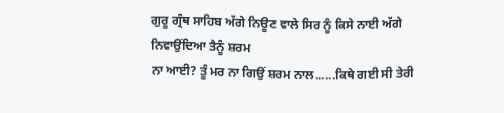ਗੁਰੂ ਗ੍ਰੰਥ ਸਾਹਿਬ ਅੱਗੇ ਨਿਊਣ ਵਾਲੇ ਸਿਰ ਨੂੰ ਕਿਸੇ ਨਾਈ ਅੱਗੇ ਨਿਵਾਉਂਦਿਆ ਤੈਨੂੰ ਸ਼ਰਮ
ਨਾ ਆਈ? ਤੂੰ ਮਰ ਨਾ ਗਿਉਂ ਸ਼ਰਮ ਨਾਲ......ਕਿਥੇ ਗਈ ਸੀ ਤੇਰੀ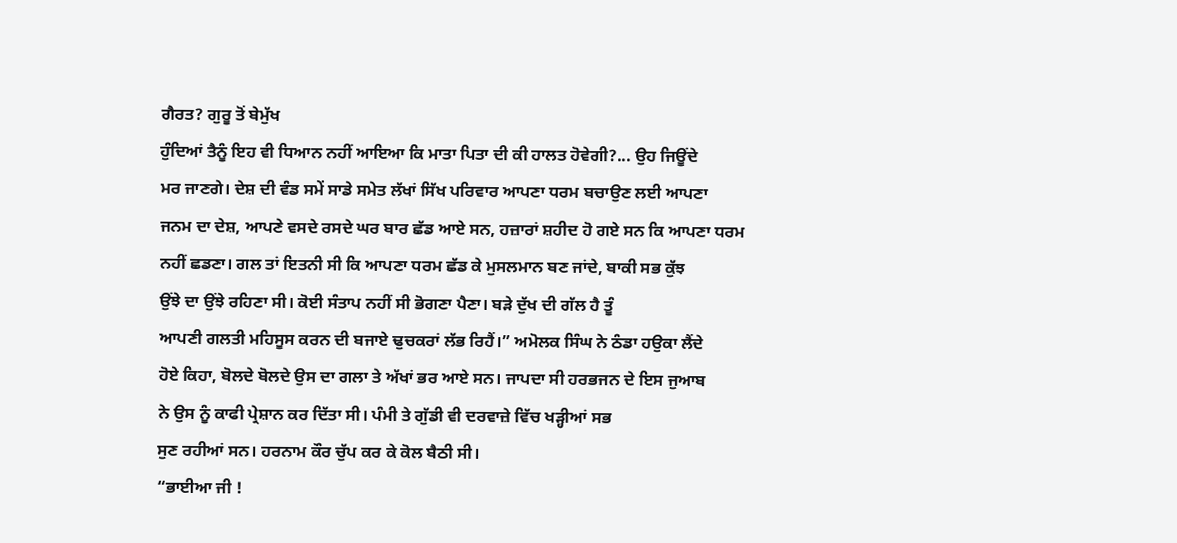ਗੈਰਤ? ਗੁਰੂ ਤੋਂ ਬੇਮੁੱਖ
ਹੁੰਦਿਆਂ ਤੈਨੂੰ ਇਹ ਵੀ ਧਿਆਨ ਨਹੀਂ ਆਇਆ ਕਿ ਮਾਤਾ ਪਿਤਾ ਦੀ ਕੀ ਹਾਲਤ ਹੋਵੇਗੀ?... ਉਹ ਜਿਊਂਦੇ
ਮਰ ਜਾਣਗੇ। ਦੇਸ਼ ਦੀ ਵੰਡ ਸਮੇਂ ਸਾਡੇ ਸਮੇਤ ਲੱਖਾਂ ਸਿੱਖ ਪਰਿਵਾਰ ਆਪਣਾ ਧਰਮ ਬਚਾਉਣ ਲਈ ਆਪਣਾ
ਜਨਮ ਦਾ ਦੇਸ਼, ਆਪਣੇ ਵਸਦੇ ਰਸਦੇ ਘਰ ਬਾਰ ਛੱਡ ਆਏ ਸਨ, ਹਜ਼ਾਰਾਂ ਸ਼ਹੀਦ ਹੋ ਗਏ ਸਨ ਕਿ ਆਪਣਾ ਧਰਮ
ਨਹੀਂ ਛਡਣਾ। ਗਲ ਤਾਂ ਇਤਨੀ ਸੀ ਕਿ ਆਪਣਾ ਧਰਮ ਛੱਡ ਕੇ ਮੁਸਲਮਾਨ ਬਣ ਜਾਂਦੇ, ਬਾਕੀ ਸਭ ਕੁੱਝ
ਉਂਝੇ ਦਾ ਉਂਝੇ ਰਹਿਣਾ ਸੀ। ਕੋਈ ਸੰਤਾਪ ਨਹੀਂ ਸੀ ਭੋਗਣਾ ਪੈਣਾ। ਬੜੇ ਦੁੱਖ ਦੀ ਗੱਲ ਹੈ ਤੂੰ
ਆਪਣੀ ਗਲਤੀ ਮਹਿਸੂਸ ਕਰਨ ਦੀ ਬਜਾਏ ਢੁਚਕਰਾਂ ਲੱਭ ਰਿਹੈਂ।” ਅਮੋਲਕ ਸਿੰਘ ਨੇ ਠੰਡਾ ਹਉਕਾ ਲੈਂਦੇ
ਹੋਏ ਕਿਹਾ, ਬੋਲਦੇ ਬੋਲਦੇ ਉਸ ਦਾ ਗਲਾ ਤੇ ਅੱਖਾਂ ਭਰ ਆਏ ਸਨ। ਜਾਪਦਾ ਸੀ ਹਰਭਜਨ ਦੇ ਇਸ ਜੁਆਬ
ਨੇ ਉਸ ਨੂੰ ਕਾਫੀ ਪ੍ਰੇਸ਼ਾਨ ਕਰ ਦਿੱਤਾ ਸੀ। ਪੰਮੀ ਤੇ ਗੁੱਡੀ ਵੀ ਦਰਵਾਜ਼ੇ ਵਿੱਚ ਖੜ੍ਹੀਆਂ ਸਭ
ਸੁਣ ਰਹੀਆਂ ਸਨ। ਹਰਨਾਮ ਕੌਰ ਚੁੱਪ ਕਰ ਕੇ ਕੋਲ ਬੈਠੀ ਸੀ।
“ਭਾਈਆ ਜੀ !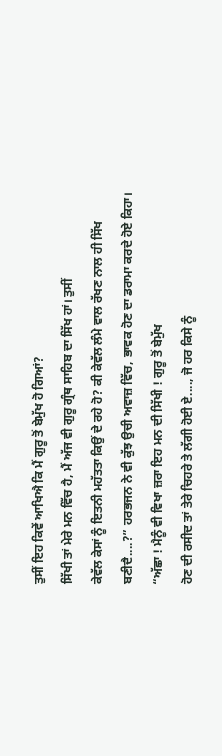ਤੁਸੀਂ ਇਹ ਕਿਵੇਂ ਆਖਿਐ ਕਿ ਮੈਂ ਗੁਰੂ ਤੋਂ ਬੇਮੁੱਖ ਹੋ ਗਿਆਂ?
ਸਿੱਖੀ ਤਾਂ ਮੇਰੇ ਮਨ ਵਿੱਚ ਹੈ, ਮੈਂ ਅੱਜ ਵੀ ਗੁਰੂ ਗ੍ਰੰਥ ਸਾਹਿਬ ਦਾ ਸਿੱਖ ਹਾਂ। ਤੁਸੀਂ
ਕੇਵੱਲ ਕੇਸਾਂ ਨੂੰ ਇਤਨੀ ਮਹੱਤਤਾ ਕਿਉਂ ਦੇ ਰਹੇ ਹੋ? ਕੀ ਕੇਵੱਲ ਲੰਮੇ ਵਾਲ ਰੱਖਣ ਨਾਲ ਹੀ ਸਿੱਖ
ਬਣੀਦੈ....?” ਹਰਭਜਨ ਨੇ ਵੀ ਕੁੱਝ ਉਚੀ ਅਵਾਜ਼ ਵਿੱਚ, ਭਾਵਕ ਹੋਣ ਦਾ ਡਰਾਮਾ ਕਰਦੇ ਹੋਏ ਕਿਹਾ।
“ਅੱਛਾ ! ਮੈਨੂੰ ਵੀ ਵਿਖਾ ਜ਼ਰਾ ਇਹ ਮਨ ਦੀ ਸਿੱਖੀ ! ਗੁਰੂ ਤੋਂ ਬੇਮੁੱਖ
ਹੋਣ ਦੀ ਰਸੀਦ ਤਾਂ ਤੇਰੇ ਚਿਹਰੇ ਤੇ ਲੱਗੀ ਹੋਈ ਏ...., ਜੋ ਹਰ ਕਿਸੇ ਨੂੰ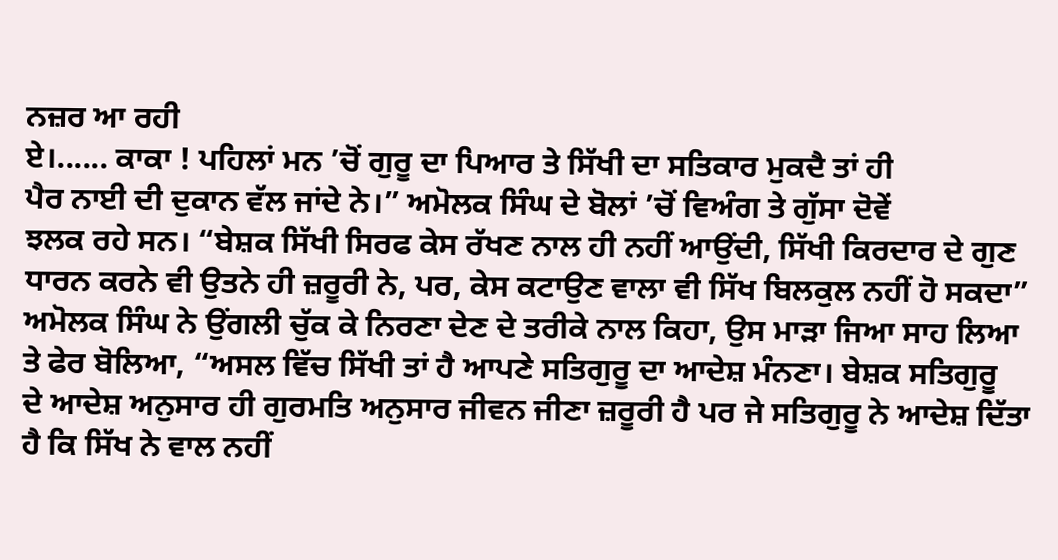ਨਜ਼ਰ ਆ ਰਹੀ
ਏ।...... ਕਾਕਾ ! ਪਹਿਲਾਂ ਮਨ ’ਚੋਂ ਗੁਰੂ ਦਾ ਪਿਆਰ ਤੇ ਸਿੱਖੀ ਦਾ ਸਤਿਕਾਰ ਮੁਕਦੈ ਤਾਂ ਹੀ
ਪੈਰ ਨਾਈ ਦੀ ਦੁਕਾਨ ਵੱਲ ਜਾਂਦੇ ਨੇ।” ਅਮੋਲਕ ਸਿੰਘ ਦੇ ਬੋਲਾਂ ’ਚੋਂ ਵਿਅੰਗ ਤੇ ਗੁੱਸਾ ਦੋਵੇਂ
ਝਲਕ ਰਹੇ ਸਨ। “ਬੇਸ਼ਕ ਸਿੱਖੀ ਸਿਰਫ ਕੇਸ ਰੱਖਣ ਨਾਲ ਹੀ ਨਹੀਂ ਆਉਂਦੀ, ਸਿੱਖੀ ਕਿਰਦਾਰ ਦੇ ਗੁਣ
ਧਾਰਨ ਕਰਨੇ ਵੀ ਉਤਨੇ ਹੀ ਜ਼ਰੂਰੀ ਨੇ, ਪਰ, ਕੇਸ ਕਟਾਉਣ ਵਾਲਾ ਵੀ ਸਿੱਖ ਬਿਲਕੁਲ ਨਹੀਂ ਹੋ ਸਕਦਾ”
ਅਮੋਲਕ ਸਿੰਘ ਨੇ ਉਂਗਲੀ ਚੁੱਕ ਕੇ ਨਿਰਣਾ ਦੇਣ ਦੇ ਤਰੀਕੇ ਨਾਲ ਕਿਹਾ, ਉਸ ਮਾੜਾ ਜਿਆ ਸਾਹ ਲਿਆ
ਤੇ ਫੇਰ ਬੋਲਿਆ, “ਅਸਲ ਵਿੱਚ ਸਿੱਖੀ ਤਾਂ ਹੈ ਆਪਣੇ ਸਤਿਗੁਰੂ ਦਾ ਆਦੇਸ਼ ਮੰਨਣਾ। ਬੇਸ਼ਕ ਸਤਿਗੁਰੂ
ਦੇ ਆਦੇਸ਼ ਅਨੁਸਾਰ ਹੀ ਗੁਰਮਤਿ ਅਨੁਸਾਰ ਜੀਵਨ ਜੀਣਾ ਜ਼ਰੂਰੀ ਹੈ ਪਰ ਜੇ ਸਤਿਗੁਰੂ ਨੇ ਆਦੇਸ਼ ਦਿੱਤਾ
ਹੈ ਕਿ ਸਿੱਖ ਨੇ ਵਾਲ ਨਹੀਂ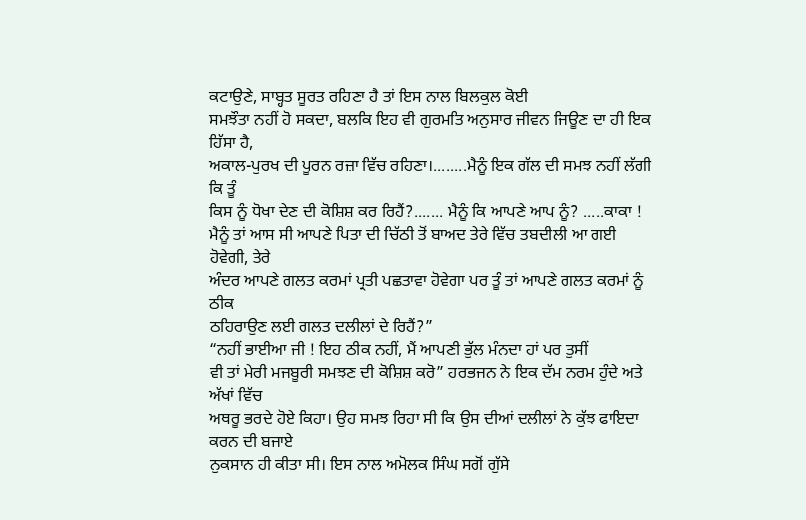ਕਟਾਉਣੇ, ਸਾਬ੍ਹਤ ਸੂਰਤ ਰਹਿਣਾ ਹੈ ਤਾਂ ਇਸ ਨਾਲ ਬਿਲਕੁਲ ਕੋਈ
ਸਮਝੌਤਾ ਨਹੀਂ ਹੋ ਸਕਦਾ, ਬਲਕਿ ਇਹ ਵੀ ਗੁਰਮਤਿ ਅਨੁਸਾਰ ਜੀਵਨ ਜਿਊਣ ਦਾ ਹੀ ਇਕ ਹਿੱਸਾ ਹੈ,
ਅਕਾਲ-ਪੁਰਖ ਦੀ ਪੂਰਨ ਰਜ਼ਾ ਵਿੱਚ ਰਹਿਣਾ।........ਮੈਨੂੰ ਇਕ ਗੱਲ ਦੀ ਸਮਝ ਨਹੀਂ ਲੱਗੀ ਕਿ ਤੂੰ
ਕਿਸ ਨੂੰ ਧੋਖਾ ਦੇਣ ਦੀ ਕੋਸ਼ਿਸ਼ ਕਰ ਰਿਹੈਂ?....... ਮੈਨੂੰ ਕਿ ਆਪਣੇ ਆਪ ਨੂੰ? .....ਕਾਕਾ !
ਮੈਨੂੰ ਤਾਂ ਆਸ ਸੀ ਆਪਣੇ ਪਿਤਾ ਦੀ ਚਿੱਠੀ ਤੋਂ ਬਾਅਦ ਤੇਰੇ ਵਿੱਚ ਤਬਦੀਲੀ ਆ ਗਈ ਹੋਵੇਗੀ, ਤੇਰੇ
ਅੰਦਰ ਆਪਣੇ ਗਲਤ ਕਰਮਾਂ ਪ੍ਰਤੀ ਪਛਤਾਵਾ ਹੋਵੇਗਾ ਪਰ ਤੂੰ ਤਾਂ ਆਪਣੇ ਗਲਤ ਕਰਮਾਂ ਨੂੰ ਠੀਕ
ਠਹਿਰਾਉਣ ਲਈ ਗਲਤ ਦਲੀਲਾਂ ਦੇ ਰਿਹੈਂ?”
“ਨਹੀਂ ਭਾਈਆ ਜੀ ! ਇਹ ਠੀਕ ਨਹੀਂ, ਮੈਂ ਆਪਣੀ ਭੁੱਲ ਮੰਨਦਾ ਹਾਂ ਪਰ ਤੁਸੀਂ
ਵੀ ਤਾਂ ਮੇਰੀ ਮਜਬੂਰੀ ਸਮਝਣ ਦੀ ਕੋਸ਼ਿਸ਼ ਕਰੋ” ਹਰਭਜਨ ਨੇ ਇਕ ਦੱਮ ਨਰਮ ਹੁੰਦੇ ਅਤੇ ਅੱਖਾਂ ਵਿੱਚ
ਅਥਰੂ ਭਰਦੇ ਹੋਏ ਕਿਹਾ। ਉਹ ਸਮਝ ਰਿਹਾ ਸੀ ਕਿ ਉਸ ਦੀਆਂ ਦਲੀਲਾਂ ਨੇ ਕੁੱਝ ਫਾਇਦਾ ਕਰਨ ਦੀ ਬਜਾਏ
ਨੁਕਸਾਨ ਹੀ ਕੀਤਾ ਸੀ। ਇਸ ਨਾਲ ਅਮੋਲਕ ਸਿੰਘ ਸਗੋਂ ਗੁੱਸੇ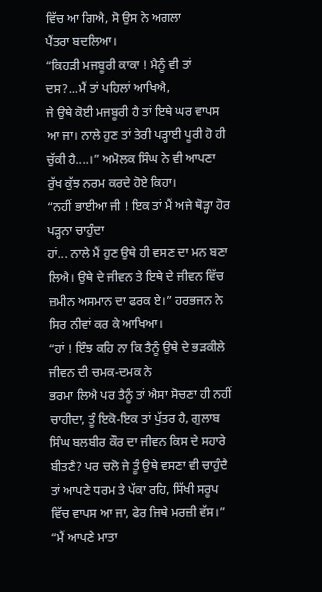ਵਿੱਚ ਆ ਗਿਐ, ਸੋ ਉਸ ਨੇ ਅਗਲਾ
ਪੈਂਤਰਾ ਬਦਲਿਆ।
“ਕਿਹੜੀ ਮਜਬੂਰੀ ਕਾਕਾ ! ਮੈਨੂੰ ਵੀ ਤਾਂ ਦਸ?...ਮੈਂ ਤਾਂ ਪਹਿਲਾਂ ਆਖਿਐ,
ਜੇ ਉਥੇ ਕੋਈ ਮਜਬੂਰੀ ਹੈ ਤਾਂ ਇਥੇ ਘਰ ਵਾਪਸ ਆ ਜਾ। ਨਾਲੇ ਹੁਣ ਤਾਂ ਤੇਰੀ ਪੜ੍ਹਾਈ ਪੂਰੀ ਹੋ ਹੀ
ਚੁੱਕੀ ਹੈ....।” ਅਮੋਲਕ ਸਿੰਘ ਨੇ ਵੀ ਆਪਣਾ ਰੁੱਖ ਕੁੱਝ ਨਰਮ ਕਰਦੇ ਹੋਏ ਕਿਹਾ।
“ਨਹੀਂ ਭਾਈਆ ਜੀ ! ਇਕ ਤਾਂ ਮੈਂ ਅਜੇ ਥੋੜ੍ਹਾ ਹੋਰ ਪੜ੍ਹਨਾ ਚਾਹੁੰਦਾ
ਹਾਂ... ਨਾਲੇ ਮੈਂ ਹੁਣ ਉਥੇ ਹੀ ਵਸਣ ਦਾ ਮਨ ਬਣਾ ਲਿਐ। ਉਥੇ ਦੇ ਜੀਵਨ ਤੇ ਇਥੇ ਦੇ ਜੀਵਨ ਵਿੱਚ
ਜ਼ਮੀਨ ਅਸਮਾਨ ਦਾ ਫਰਕ ਏ।” ਹਰਭਜਨ ਨੇ ਸਿਰ ਨੀਵਾਂ ਕਰ ਕੇ ਆਖਿਆ।
“ਹਾਂ ! ਇੰਝ ਕਹਿ ਨਾ ਕਿ ਤੈਨੂੰ ਉਥੇ ਦੇ ਭੜਕੀਲੇ ਜੀਵਨ ਦੀ ਚਮਕ-ਦਮਕ ਨੇ
ਭਰਮਾ ਲਿਐ ਪਰ ਤੈਨੂੰ ਤਾਂ ਐਸਾ ਸੋਚਣਾ ਹੀ ਨਹੀਂ ਚਾਹੀਦਾ, ਤੂੰ ਇਕੋ-ਇਕ ਤਾਂ ਪੁੱਤਰ ਹੈ, ਗੁਲਾਬ
ਸਿੰਘ ਬਲਬੀਰ ਕੌਰ ਦਾ ਜੀਵਨ ਕਿਸ ਦੇ ਸਹਾਰੇ ਬੀਤਣੈ? ਪਰ ਚਲੋ ਜੇ ਤੂੰ ਉਥੇ ਵਸਣਾ ਵੀ ਚਾਹੁੰਦੈ
ਤਾਂ ਆਪਣੇ ਧਰਮ ਤੇ ਪੱਕਾ ਰਹਿ, ਸਿੱਖੀ ਸਰੂਪ ਵਿੱਚ ਵਾਪਸ ਆ ਜਾ, ਫੇਰ ਜਿਥੇ ਮਰਜ਼ੀ ਵੱਸ।”
“ਮੈਂ ਆਪਣੇ ਮਾਤਾ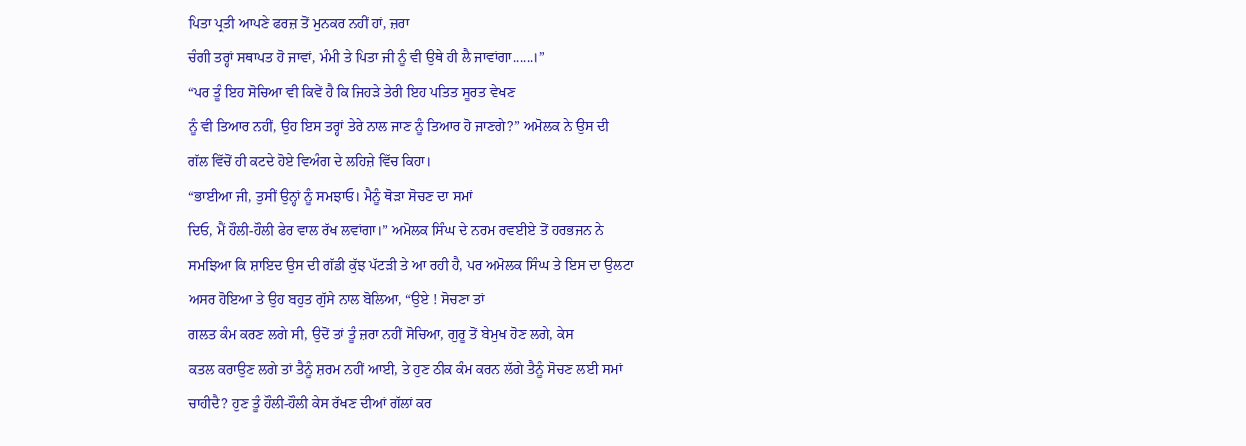ਪਿਤਾ ਪ੍ਰਤੀ ਆਪਣੇ ਫਰਜ਼ ਤੋਂ ਮੁਨਕਰ ਨਹੀਂ ਹਾਂ, ਜ਼ਰਾ
ਚੰਗੀ ਤਰ੍ਹਾਂ ਸਥਾਪਤ ਹੋ ਜਾਵਾਂ, ਮੰਮੀ ਤੇ ਪਿਤਾ ਜੀ ਨੂੰ ਵੀ ਉਥੇ ਹੀ ਲੈ ਜਾਵਾਂਗਾ......।”
“ਪਰ ਤੂੰ ਇਹ ਸੋਚਿਆ ਵੀ ਕਿਵੇਂ ਹੈ ਕਿ ਜਿਹੜੇ ਤੇਰੀ ਇਹ ਪਤਿਤ ਸੂਰਤ ਵੇਖਣ
ਨੂੰ ਵੀ ਤਿਆਰ ਨਹੀਂ, ਉਹ ਇਸ ਤਰ੍ਹਾਂ ਤੇਰੇ ਨਾਲ ਜਾਣ ਨੂੰ ਤਿਆਰ ਹੋ ਜਾਣਗੇ?” ਅਮੋਲਕ ਨੇ ਉਸ ਦੀ
ਗੱਲ ਵਿੱਚੋਂ ਹੀ ਕਟਦੇ ਹੋਏ ਵਿਅੰਗ ਦੇ ਲਹਿਜ਼ੇ ਵਿੱਚ ਕਿਹਾ।
“ਭਾਈਆ ਜੀ, ਤੁਸੀਂ ਉਨ੍ਹਾਂ ਨੂੰ ਸਮਝਾਓ। ਮੈਨੂੰ ਥੋੜਾ ਸੋਚਣ ਦਾ ਸਮਾਂ
ਦਿਓ, ਮੈਂ ਹੌਲੀ-ਹੌਲੀ ਫੇਰ ਵਾਲ ਰੱਖ ਲਵਾਂਗਾ।” ਅਮੋਲਕ ਸਿੰਘ ਦੇ ਨਰਮ ਰਵਈਏ ਤੋਂ ਹਰਭਜਨ ਨੇ
ਸਮਝਿਆ ਕਿ ਸ਼ਾਇਦ ਉਸ ਦੀ ਗੱਡੀ ਕੁੱਝ ਪੱਟੜੀ ਤੇ ਆ ਰਹੀ ਹੈ, ਪਰ ਅਮੋਲਕ ਸਿੰਘ ਤੇ ਇਸ ਦਾ ਉਲਟਾ
ਅਸਰ ਹੋਇਆ ਤੇ ਉਹ ਬਹੁਤ ਗੁੱਸੇ ਨਾਲ ਬੋਲਿਆ, “ਉਏ ! ਸੋਚਣਾ ਤਾਂ
ਗਲਤ ਕੰਮ ਕਰਣ ਲਗੇ ਸੀ, ਉਦੋਂ ਤਾਂ ਤੂੰ ਜ਼ਰਾ ਨਹੀਂ ਸੋਚਿਆ, ਗੁਰੂ ਤੋਂ ਬੇਮੁਖ ਹੋਣ ਲਗੇ, ਕੇਸ
ਕਤਲ ਕਰਾਉਣ ਲਗੇ ਤਾਂ ਤੈਨੂੰ ਸ਼ਰਮ ਨਹੀਂ ਆਈ, ਤੇ ਹੁਣ ਠੀਕ ਕੰਮ ਕਰਨ ਲੱਗੇ ਤੈਨੂੰ ਸੋਚਣ ਲਈ ਸਮਾਂ
ਚਾਹੀਦੈ? ਹੁਣ ਤੂੰ ਹੌਲੀ-ਹੌਲੀ ਕੇਸ ਰੱਖਣ ਦੀਆਂ ਗੱਲਾਂ ਕਰ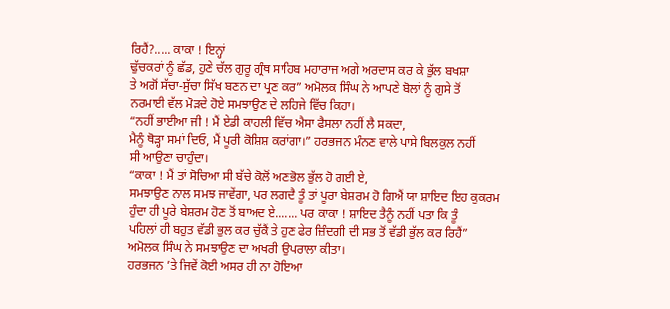ਰਿਹੈਂ?..... ਕਾਕਾ ! ਇਨ੍ਹਾਂ
ਢੁੱਚਕਰਾਂ ਨੂੰ ਛੱਡ, ਹੁਣੇ ਚੱਲ ਗੁਰੂ ਗ੍ਰੰਥ ਸਾਹਿਬ ਮਹਾਰਾਜ ਅਗੇ ਅਰਦਾਸ ਕਰ ਕੇ ਭੁੱਲ ਬਖਸ਼ਾ
ਤੇ ਅਗੋਂ ਸੱਚਾ-ਸੁੱਚਾ ਸਿੱਖ ਬਣਨ ਦਾ ਪ੍ਰਣ ਕਰ” ਅਮੋਲਕ ਸਿੰਘ ਨੇ ਆਪਣੇ ਬੋਲਾਂ ਨੂੰ ਗੁਸੇ ਤੋਂ
ਨਰਮਾਈ ਵੱਲ ਮੋੜਦੇ ਹੋਏ ਸਮਝਾਉਣ ਦੇ ਲਹਿਜੇ ਵਿੱਚ ਕਿਹਾ।
“ਨਹੀਂ ਭਾਈਆ ਜੀ ! ਮੈਂ ਏਡੀ ਕਾਹਲੀ ਵਿੱਚ ਐਸਾ ਫੈਸਲਾ ਨਹੀਂ ਲੈ ਸਕਦਾ,
ਮੈਨੂੰ ਥੋੜ੍ਹਾ ਸਮਾਂ ਦਿਓ, ਮੈਂ ਪੂਰੀ ਕੋਸ਼ਿਸ਼ ਕਰਾਂਗਾ।” ਹਰਭਜਨ ਮੰਨਣ ਵਾਲੇ ਪਾਸੇ ਬਿਲਕੁਲ ਨਹੀਂ
ਸੀ ਆਉਣਾ ਚਾਹੁੰਦਾ।
“ਕਾਕਾ ! ਮੈਂ ਤਾਂ ਸੋਚਿਆ ਸੀ ਬੱਚੇ ਕੋਲੋਂ ਅਣਭੋਲ ਭੁੱਲ ਹੋ ਗਈ ਏ,
ਸਮਝਾਉਣ ਨਾਲ ਸਮਝ ਜਾਵੇਂਗਾ, ਪਰ ਲਗਦੈ ਤੂੰ ਤਾਂ ਪੂਰਾ ਬੇਸ਼ਰਮ ਹੋ ਗਿਐਂ ਯਾ ਸ਼ਾਇਦ ਇਹ ਕੁਕਰਮ
ਹੁੰਦਾ ਹੀ ਪੂਰੇ ਬੇਸ਼ਰਮ ਹੋਣ ਤੋਂ ਬਾਅਦ ਏ....... ਪਰ ਕਾਕਾ ! ਸ਼ਾਇਦ ਤੈਨੂੰ ਨਹੀਂ ਪਤਾ ਕਿ ਤੂੰ
ਪਹਿਲਾਂ ਹੀ ਬਹੁਤ ਵੱਡੀ ਭੁਲ ਕਰ ਚੁੱਕੈਂ ਤੇ ਹੁਣ ਫੇਰ ਜ਼ਿੰਦਗੀ ਦੀ ਸਭ ਤੋਂ ਵੱਡੀ ਭੁੱਲ ਕਰ ਰਿਹੈਂ”
ਅਮੋਲਕ ਸਿੰਘ ਨੇ ਸਮਝਾਉਣ ਦਾ ਅਖਰੀ ਉਪਰਾਲਾ ਕੀਤਾ।
ਹਰਭਜਨ ’ਤੇ ਜਿਵੇਂ ਕੋਈ ਅਸਰ ਹੀ ਨਾ ਹੋਇਆ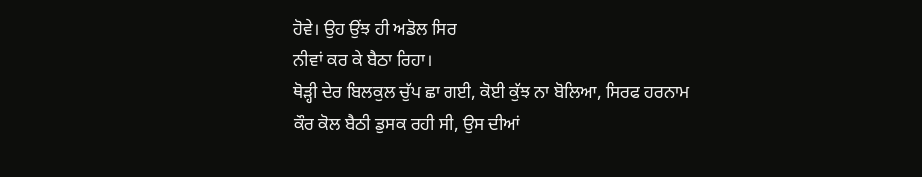ਹੋਵੇ। ਉਹ ਉਂਝ ਹੀ ਅਡੋਲ ਸਿਰ
ਨੀਵਾਂ ਕਰ ਕੇ ਬੈਠਾ ਰਿਹਾ।
ਥੋੜ੍ਹੀ ਦੇਰ ਬਿਲਕੁਲ ਚੁੱਪ ਛਾ ਗਈ, ਕੋਈ ਕੁੱਝ ਨਾ ਬੋਲਿਆ, ਸਿਰਫ ਹਰਨਾਮ
ਕੌਰ ਕੋਲ ਬੈਠੀ ਡੁਸਕ ਰਹੀ ਸੀ, ਉਸ ਦੀਆਂ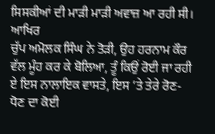ਸਿਸਕੀਆਂ ਦੀ ਮਾੜੀ ਮਾੜੀ ਅਵਾਜ਼ ਆ ਰਹੀ ਸੀ। ਆਖਿਰ
ਚੁੱਪ ਅਮੋਲਕ ਸਿੰਘ ਨੇ ਤੋੜੀ, ਉਹ ਹਰਨਾਮ ਕੌਰ ਵੱਲ ਮੂੰਹ ਕਰ ਕੇ ਬੋਲਿਆ, ਤੂੰ ਕਿਉਂ ਰੋਈ ਜਾ ਰਹੀ
ਏ ਇਸ ਨਾਲਾਇਕ ਵਾਸਤੇ, ਇਸ ’ਤੇ ਤੇਰੇ ਰੋਣ-ਧੋਣ ਦਾ ਕੋਈ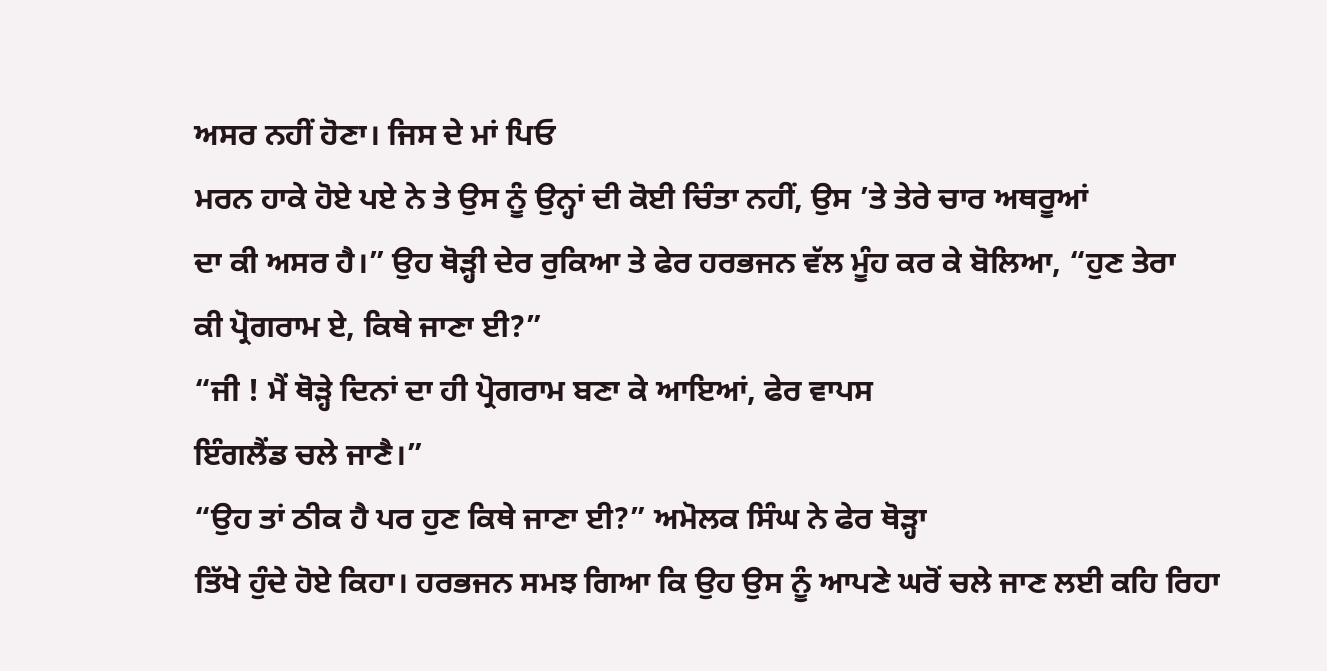ਅਸਰ ਨਹੀਂ ਹੋਣਾ। ਜਿਸ ਦੇ ਮਾਂ ਪਿਓ
ਮਰਨ ਹਾਕੇ ਹੋਏ ਪਏ ਨੇ ਤੇ ਉਸ ਨੂੰ ਉਨ੍ਹਾਂ ਦੀ ਕੋਈ ਚਿੰਤਾ ਨਹੀਂ, ਉਸ ’ਤੇ ਤੇਰੇ ਚਾਰ ਅਥਰੂਆਂ
ਦਾ ਕੀ ਅਸਰ ਹੈ।” ਉਹ ਥੋੜ੍ਹੀ ਦੇਰ ਰੁਕਿਆ ਤੇ ਫੇਰ ਹਰਭਜਨ ਵੱਲ ਮੂੰਹ ਕਰ ਕੇ ਬੋਲਿਆ, “ਹੁਣ ਤੇਰਾ
ਕੀ ਪ੍ਰੋਗਰਾਮ ਏ, ਕਿਥੇ ਜਾਣਾ ਈ?”
“ਜੀ ! ਮੈਂ ਥੋੜ੍ਹੇ ਦਿਨਾਂ ਦਾ ਹੀ ਪ੍ਰੋਗਰਾਮ ਬਣਾ ਕੇ ਆਇਆਂ, ਫੇਰ ਵਾਪਸ
ਇੰਗਲੈਂਡ ਚਲੇ ਜਾਣੈ।”
“ਉਹ ਤਾਂ ਠੀਕ ਹੈ ਪਰ ਹੁਣ ਕਿਥੇ ਜਾਣਾ ਈ?” ਅਮੋਲਕ ਸਿੰਘ ਨੇ ਫੇਰ ਥੋੜ੍ਹਾ
ਤਿੱਖੇ ਹੁੰਦੇ ਹੋਏ ਕਿਹਾ। ਹਰਭਜਨ ਸਮਝ ਗਿਆ ਕਿ ਉਹ ਉਸ ਨੂੰ ਆਪਣੇ ਘਰੋਂ ਚਲੇ ਜਾਣ ਲਈ ਕਹਿ ਰਿਹਾ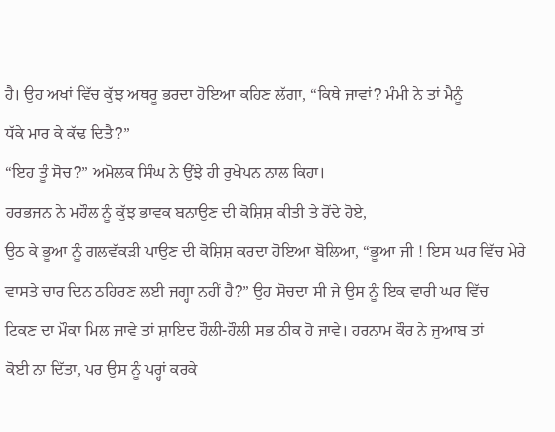ਹੈ। ਉਹ ਅਖਾਂ ਵਿੱਚ ਕੁੱਝ ਅਥਰੂ ਭਰਦਾ ਹੋਇਆ ਕਹਿਣ ਲੱਗਾ, “ਕਿਥੇ ਜਾਵਾਂ? ਮੰਮੀ ਨੇ ਤਾਂ ਮੈਨੂੰ
ਧੱਕੇ ਮਾਰ ਕੇ ਕੱਢ ਦਿਤੈ?”
“ਇਹ ਤੂੰ ਸੋਚ?” ਅਮੋਲਕ ਸਿੰਘ ਨੇ ਉਂਝੇ ਹੀ ਰੁਖੇਪਨ ਨਾਲ ਕਿਹਾ।
ਹਰਭਜਨ ਨੇ ਮਹੌਲ ਨੂੰ ਕੁੱਝ ਭਾਵਕ ਬਨਾਉਣ ਦੀ ਕੋਸ਼ਿਸ਼ ਕੀਤੀ ਤੇ ਰੋਂਦੇ ਹੋਏ,
ਉਠ ਕੇ ਭੂਆ ਨੂੰ ਗਲਵੱਕੜੀ ਪਾਉਣ ਦੀ ਕੋਸ਼ਿਸ਼ ਕਰਦਾ ਹੋਇਆ ਬੋਲਿਆ, “ਭੂਆ ਜੀ ! ਇਸ ਘਰ ਵਿੱਚ ਮੇਰੇ
ਵਾਸਤੇ ਚਾਰ ਦਿਨ ਠਹਿਰਣ ਲਈ ਜਗ੍ਹਾ ਨਹੀਂ ਹੈ?” ਉਹ ਸੋਚਦਾ ਸੀ ਜੇ ਉਸ ਨੂੰ ਇਕ ਵਾਰੀ ਘਰ ਵਿੱਚ
ਟਿਕਣ ਦਾ ਮੌਕਾ ਮਿਲ ਜਾਵੇ ਤਾਂ ਸ਼ਾਇਦ ਹੌਲੀ-ਹੌਲੀ ਸਭ ਠੀਕ ਹੋ ਜਾਵੇ। ਹਰਨਾਮ ਕੌਰ ਨੇ ਜੁਆਬ ਤਾਂ
ਕੋਈ ਨਾ ਦਿੱਤਾ, ਪਰ ਉਸ ਨੂੰ ਪਰ੍ਹਾਂ ਕਰਕੇ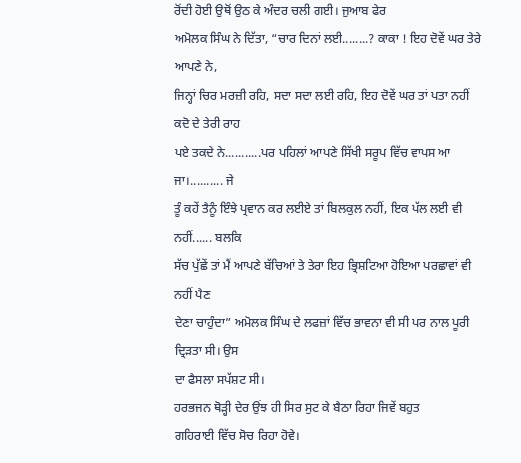ਰੋਂਦੀ ਹੋਈ ਉਥੋਂ ਉਠ ਕੇ ਅੰਦਰ ਚਲੀ ਗਈ। ਜੁਆਬ ਫੇਰ
ਅਮੋਲਕ ਸਿੰਘ ਨੇ ਦਿੱਤਾ, “ਚਾਰ ਦਿਨਾਂ ਲਈ........? ਕਾਕਾ ! ਇਹ ਦੋਵੇਂ ਘਰ ਤੇਰੇ ਆਪਣੇ ਨੇ,
ਜਿਨ੍ਹਾਂ ਚਿਰ ਮਰਜ਼ੀ ਰਹਿ, ਸਦਾ ਸਦਾ ਲਈ ਰਹਿ, ਇਹ ਦੋਵੇਂ ਘਰ ਤਾਂ ਪਤਾ ਨਹੀਂ ਕਦੋ ਦੇ ਤੇਰੀ ਰਾਹ
ਪਏ ਤਕਦੇ ਨੇ...........ਪਰ ਪਹਿਲਾਂ ਆਪਣੇ ਸਿੱਖੀ ਸਰੂਪ ਵਿੱਚ ਵਾਪਸ ਆ ਜਾ।.......... ਜੇ
ਤੂੰ ਕਹੇਂ ਤੈਨੂੰ ਇੰਝੇ ਪ੍ਰਵਾਨ ਕਰ ਲਈਏ ਤਾਂ ਬਿਲਕੁਲ ਨਹੀਂ, ਇਕ ਪੱਲ ਲਈ ਵੀ ਨਹੀਂ...... ਬਲਕਿ
ਸੱਚ ਪੁੱਛੇਂ ਤਾਂ ਮੈਂ ਆਪਣੇ ਬੱਚਿਆਂ ਤੇ ਤੇਰਾ ਇਹ ਭ੍ਰਿਸ਼ਟਿਆ ਹੋਇਆ ਪਰਛਾਵਾਂ ਵੀ ਨਹੀਂ ਪੈਣ
ਦੇਣਾ ਚਾਹੁੰਦਾ” ਅਮੋਲਕ ਸਿੰਘ ਦੇ ਲਫਜ਼ਾਂ ਵਿੱਚ ਭਾਵਨਾ ਵੀ ਸੀ ਪਰ ਨਾਲ ਪੂਰੀ ਦ੍ਰਿੜਤਾ ਸੀ। ਉਸ
ਦਾ ਫੈਸਲਾ ਸਪੱਸ਼ਟ ਸੀ।
ਹਰਭਜਨ ਥੋੜ੍ਹੀ ਦੇਰ ਉਂਝ ਹੀ ਸਿਰ ਸੁਟ ਕੇ ਬੈਠਾ ਰਿਹਾ ਜਿਵੇਂ ਬਹੁਤ
ਗਹਿਰਾਈ ਵਿੱਚ ਸੋਚ ਰਿਹਾ ਹੋਵੇ।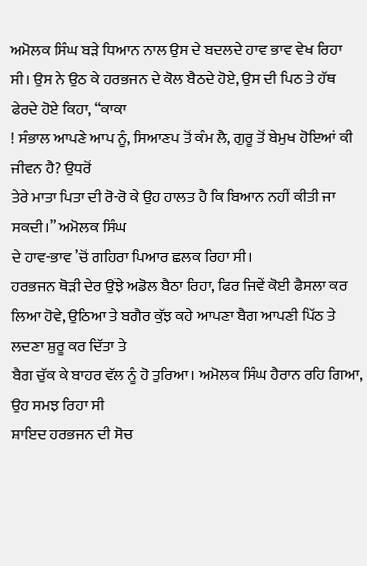ਅਮੋਲਕ ਸਿੰਘ ਬੜੇ ਧਿਆਨ ਨਾਲ ਉਸ ਦੇ ਬਦਲਦੇ ਹਾਵ ਭਾਵ ਵੇਖ ਰਿਹਾ
ਸੀ। ਉਸ ਨੇ ਉਠ ਕੇ ਹਰਭਜਨ ਦੇ ਕੋਲ ਬੈਠਦੇ ਹੋਏ, ਉਸ ਦੀ ਪਿਠ ਤੇ ਹੱਥ ਫੇਰਦੇ ਹੋਏ ਕਿਹਾ, “ਕਾਕਾ
! ਸੰਭਾਲ ਆਪਣੇ ਆਪ ਨੂੰ, ਸਿਆਣਪ ਤੋਂ ਕੰਮ ਲੈ, ਗੁਰੂ ਤੋਂ ਬੇਮੁਖ ਹੋਇਆਂ ਕੀ ਜੀਵਨ ਹੈ? ਉਧਰੋਂ
ਤੇਰੇ ਮਾਤਾ ਪਿਤਾ ਦੀ ਰੋ-ਰੋ ਕੇ ਉਹ ਹਾਲਤ ਹੈ ਕਿ ਬਿਆਨ ਨਹੀਂ ਕੀਤੀ ਜਾ ਸਕਦੀ।” ਅਮੋਲਕ ਸਿੰਘ
ਦੇ ਹਾਵ-ਭਾਵ ’ਚੋਂ ਗਹਿਰਾ ਪਿਆਰ ਛਲਕ ਰਿਹਾ ਸੀ।
ਹਰਭਜਨ ਥੋੜੀ ਦੇਰ ਉਂਝੇ ਅਡੋਲ ਬੈਠਾ ਰਿਹਾ, ਫਿਰ ਜਿਵੇਂ ਕੋਈ ਫੈਸਲਾ ਕਰ
ਲਿਆ ਹੋਵੇ, ਉਠਿਆ ਤੇ ਬਗੈਰ ਕੁੱਝ ਕਹੇ ਆਪਣਾ ਬੈਗ ਆਪਣੀ ਪਿੱਠ ਤੇ ਲਦਣਾ ਸ਼ੁਰੂ ਕਰ ਦਿੱਤਾ ਤੇ
ਬੈਗ ਚੁੱਕ ਕੇ ਬਾਹਰ ਵੱਲ ਨੂੰ ਹੋ ਤੁਰਿਆ। ਅਮੋਲਕ ਸਿੰਘ ਹੈਰਾਨ ਰਹਿ ਗਿਆ, ਉਹ ਸਮਝ ਰਿਹਾ ਸੀ
ਸ਼ਾਇਦ ਹਰਭਜਨ ਦੀ ਸੋਚ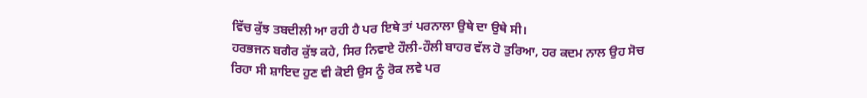ਵਿੱਚ ਕੁੱਝ ਤਬਦੀਲੀ ਆ ਰਹੀ ਹੈ ਪਰ ਇਥੇ ਤਾਂ ਪਰਨਾਲਾ ਉਥੇ ਦਾ ਉਥੇ ਸੀ।
ਹਰਭਜਨ ਬਗੈਰ ਕੁੱਝ ਕਹੇ, ਸਿਰ ਨਿਵਾਏ ਹੌਲੀ-ਹੌਲੀ ਬਾਹਰ ਵੱਲ ਹੋ ਤੁਰਿਆ, ਹਰ ਕਦਮ ਨਾਲ ਉਹ ਸੋਚ
ਰਿਹਾ ਸੀ ਸ਼ਾਇਦ ਹੁਣ ਵੀ ਕੋਈ ਉਸ ਨੂੰ ਰੋਕ ਲਵੇ ਪਰ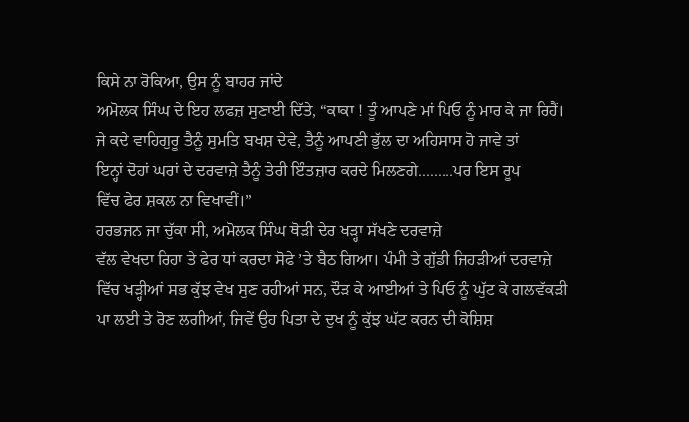ਕਿਸੇ ਨਾ ਰੋਕਿਆ, ਉਸ ਨੂੰ ਬਾਹਰ ਜਾਂਦੇ
ਅਮੋਲਕ ਸਿੰਘ ਦੇ ਇਹ ਲਫਜ਼ ਸੁਣਾਈ ਦਿੱਤੇ, “ਕਾਕਾ ! ਤੂੰ ਆਪਣੇ ਮਾਂ ਪਿਓ ਨੂੰ ਮਾਰ ਕੇ ਜਾ ਰਿਹੈਂ।
ਜੇ ਕਦੇ ਵਾਹਿਗੁਰੂ ਤੈਨੂੰ ਸੁਮਤਿ ਬਖਸ਼ ਦੇਵੇ, ਤੈਨੂੰ ਆਪਣੀ ਭੁੱਲ ਦਾ ਅਹਿਸਾਸ ਹੋ ਜਾਵੇ ਤਾਂ
ਇਨ੍ਹਾਂ ਦੋਹਾਂ ਘਰਾਂ ਦੇ ਦਰਵਾਜ਼ੇ ਤੈਨੂੰ ਤੇਰੀ ਇੰਤਜ਼ਾਰ ਕਰਦੇ ਮਿਲਣਗੇ.........ਪਰ ਇਸ ਰੂਪ
ਵਿੱਚ ਫੇਰ ਸ਼ਕਲ ਨਾ ਵਿਖਾਵੀਂ।”
ਹਰਭਜਨ ਜਾ ਚੁੱਕਾ ਸੀ, ਅਮੋਲਕ ਸਿੰਘ ਥੋੜੀ ਦੇਰ ਖੜ੍ਹਾ ਸੱਖਣੇ ਦਰਵਾਜ਼ੇ
ਵੱਲ ਵੇਖਦਾ ਰਿਹਾ ਤੇ ਫੇਰ ਧਾਂ ਕਰਦਾ ਸੋਫੇ ’ਤੇ ਬੈਠ ਗਿਆ। ਪੰਮੀ ਤੇ ਗੁੱਡੀ ਜਿਹੜੀਆਂ ਦਰਵਾਜ਼ੇ
ਵਿੱਚ ਖੜ੍ਹੀਆਂ ਸਭ ਕੁੱਝ ਵੇਖ ਸੁਣ ਰਹੀਆਂ ਸਨ, ਦੌੜ ਕੇ ਆਈਆਂ ਤੇ ਪਿਓ ਨੂੰ ਘੁੱਟ ਕੇ ਗਲਵੱਕੜੀ
ਪਾ ਲਈ ਤੇ ਰੋਣ ਲਗੀਆਂ, ਜਿਵੇਂ ਉਹ ਪਿਤਾ ਦੇ ਦੁਖ ਨੂੰ ਕੁੱਝ ਘੱਟ ਕਰਨ ਦੀ ਕੋਸ਼ਿਸ਼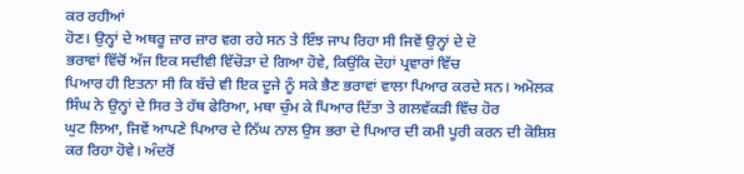ਕਰ ਰਹੀਆਂ
ਹੋਣ। ਉਨ੍ਹਾਂ ਦੇ ਅਥਰੂ ਜ਼ਾਰ ਜ਼ਾਰ ਵਗ ਰਹੇ ਸਨ ਤੇ ਇੰਝ ਜਾਪ ਰਿਹਾ ਸੀ ਜਿਵੇਂ ਉਨ੍ਹਾਂ ਦੇ ਦੋ
ਭਰਾਵਾਂ ਵਿੱਚੋਂ ਅੱਜ ਇਕ ਸਦੀਵੀ ਵਿੱਚੋੜਾ ਦੇ ਗਿਆ ਹੋਵੇ, ਕਿਉਂਕਿ ਦੋਹਾਂ ਪ੍ਰਵਾਰਾਂ ਵਿੱਚ
ਪਿਆਰ ਹੀ ਇਤਨਾ ਸੀ ਕਿ ਬੱਚੇ ਵੀ ਇਕ ਦੂਜੇ ਨੂੰ ਸਕੇ ਭੈਣ ਭਰਾਵਾਂ ਵਾਲਾ ਪਿਆਰ ਕਰਦੇ ਸਨ। ਅਮੋਲਕ
ਸਿੰਘ ਨੇ ਉਨ੍ਹਾਂ ਦੇ ਸਿਰ ਤੇ ਹੱਥ ਫੇਰਿਆ, ਮਥਾ ਚੁੰਮ ਕੇ ਪਿਆਰ ਦਿੱਤਾ ਤੇ ਗਲਵੱਕੜੀ ਵਿੱਚ ਹੋਰ
ਘੁਟ ਲਿਆ, ਜਿਵੇਂ ਆਪਣੇ ਪਿਆਰ ਦੇ ਨਿੱਘ ਨਾਲ ਉਸ ਭਰਾ ਦੇ ਪਿਆਰ ਦੀ ਕਮੀ ਪੂਰੀ ਕਰਨ ਦੀ ਕੋਸ਼ਿਸ਼
ਕਰ ਰਿਹਾ ਹੋਵੇ। ਅੰਦਰੋਂ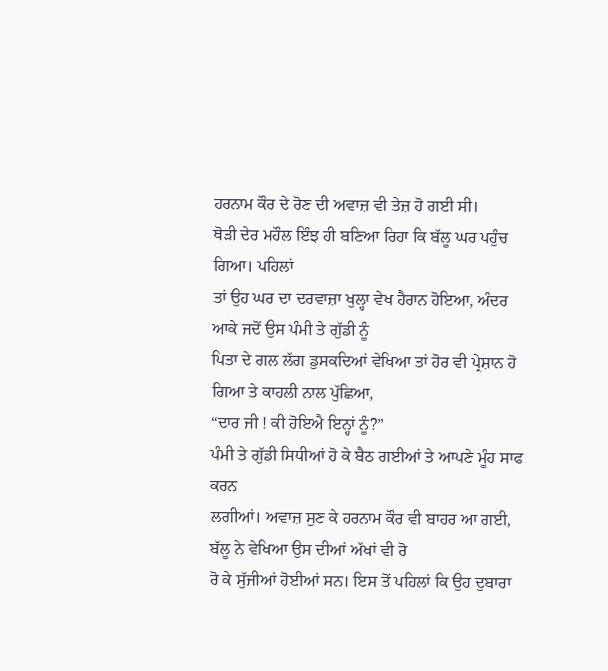ਹਰਨਾਮ ਕੌਰ ਦੇ ਰੋਣ ਦੀ ਅਵਾਜ਼ ਵੀ ਤੇਜ਼ ਹੋ ਗਈ ਸੀ।
ਥੋੜੀ ਦੇਰ ਮਹੌਲ ਇੰਝ ਹੀ ਬਣਿਆ ਰਿਹਾ ਕਿ ਬੱਲੂ ਘਰ ਪਹੁੰਚ ਗਿਆ। ਪਹਿਲਾਂ
ਤਾਂ ਉਹ ਘਰ ਦਾ ਦਰਵਾਜ਼ਾ ਖੁਲ੍ਹਾ ਵੇਖ ਹੈਰਾਨ ਹੋਇਆ, ਅੰਦਰ ਆਕੇ ਜਦੋਂ ਉਸ ਪੰਮੀ ਤੇ ਗੁੱਡੀ ਨੂੰ
ਪਿਤਾ ਦੇ ਗਲ ਲੱਗ ਡੁਸਕਦਿਆਂ ਵੇਖਿਆ ਤਾਂ ਹੋਰ ਵੀ ਪ੍ਰੇਸ਼ਾਨ ਹੋ ਗਿਆ ਤੇ ਕਾਹਲੀ ਨਾਲ ਪੁੱਛਿਆ,
“ਦਾਰ ਜੀ ! ਕੀ ਹੋਇਐ ਇਨ੍ਹਾਂ ਨੂੰ?”
ਪੰਮੀ ਤੇ ਗੁੱਡੀ ਸਿਧੀਆਂ ਹੋ ਕੇ ਬੈਠ ਗਈਆਂ ਤੇ ਆਪਣੇ ਮੂੰਹ ਸਾਫ ਕਰਨ
ਲਗੀਆਂ। ਅਵਾਜ਼ ਸੁਣ ਕੇ ਹਰਨਾਮ ਕੌਰ ਵੀ ਬਾਹਰ ਆ ਗਈ, ਬੱਲੂ ਨੇ ਵੇਖਿਆ ਉਸ ਦੀਆਂ ਅੱਖਾਂ ਵੀ ਰੋ
ਰੋ ਕੇ ਸੁੱਜੀਆਂ ਹੋਈਆਂ ਸਨ। ਇਸ ਤੋਂ ਪਹਿਲਾਂ ਕਿ ਉਹ ਦੁਬਾਰਾ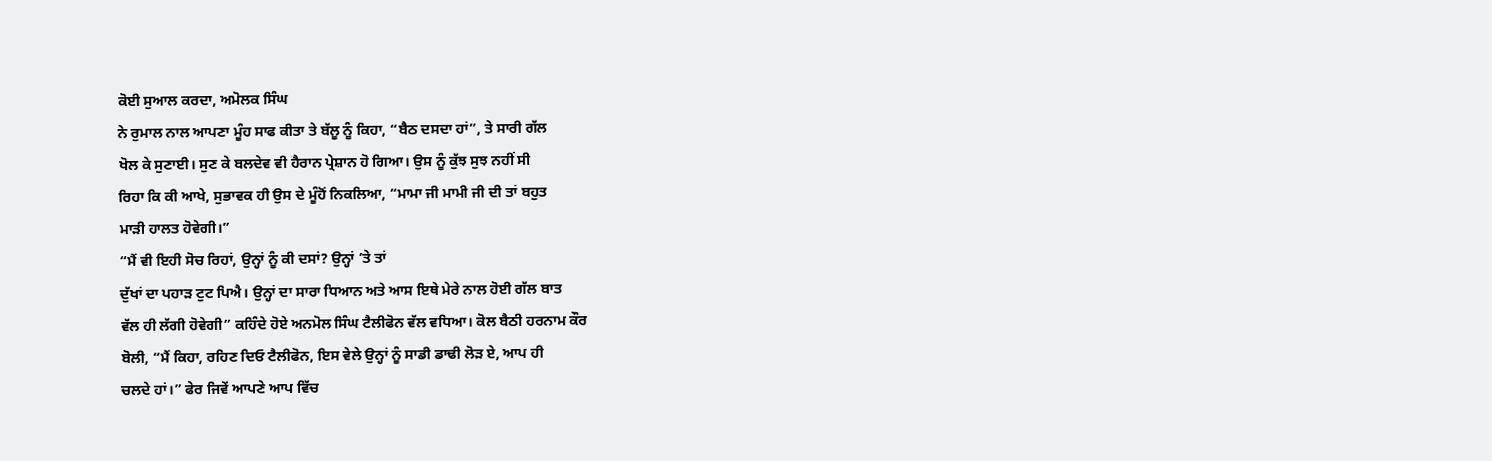ਕੋਈ ਸੁਆਲ ਕਰਦਾ, ਅਮੋਲਕ ਸਿੰਘ
ਨੇ ਰੁਮਾਲ ਨਾਲ ਆਪਣਾ ਮੂੰਹ ਸਾਫ ਕੀਤਾ ਤੇ ਬੱਲੂ ਨੂੰ ਕਿਹਾ, “ਬੈਠ ਦਸਦਾ ਹਾਂ”, ਤੇ ਸਾਰੀ ਗੱਲ
ਖੋਲ ਕੇ ਸੁਣਾਈ। ਸੁਣ ਕੇ ਬਲਦੇਵ ਵੀ ਹੈਰਾਨ ਪ੍ਰੇਸ਼ਾਨ ਹੋ ਗਿਆ। ਉਸ ਨੂੰ ਕੁੱਝ ਸੁਝ ਨਹੀਂ ਸੀ
ਰਿਹਾ ਕਿ ਕੀ ਆਖੇ, ਸੁਭਾਵਕ ਹੀ ਉਸ ਦੇ ਮੂੰਹੋਂ ਨਿਕਲਿਆ, “ਮਾਮਾ ਜੀ ਮਾਮੀ ਜੀ ਦੀ ਤਾਂ ਬਹੁਤ
ਮਾੜੀ ਹਾਲਤ ਹੋਵੇਗੀ।”
“ਮੈਂ ਵੀ ਇਹੀ ਸੋਚ ਰਿਹਾਂ, ਉਨ੍ਹਾਂ ਨੂੰ ਕੀ ਦਸਾਂ? ਉਨ੍ਹਾਂ ’ਤੇ ਤਾਂ
ਦੁੱਖਾਂ ਦਾ ਪਹਾੜ ਟੁਟ ਪਿਐ। ਉਨ੍ਹਾਂ ਦਾ ਸਾਰਾ ਧਿਆਨ ਅਤੇ ਆਸ ਇਥੇ ਮੇਰੇ ਨਾਲ ਹੋਈ ਗੱਲ ਬਾਤ
ਵੱਲ ਹੀ ਲੱਗੀ ਹੋਵੇਗੀ” ਕਹਿੰਦੇ ਹੋਏ ਅਨਮੋਲ ਸਿੰਘ ਟੈਲੀਫੋਨ ਵੱਲ ਵਧਿਆ। ਕੋਲ ਬੈਠੀ ਹਰਨਾਮ ਕੌਰ
ਬੋਲੀ, “ਮੈਂ ਕਿਹਾ, ਰਹਿਣ ਦਿਓ ਟੈਲੀਫੋਨ, ਇਸ ਵੇਲੇ ਉਨ੍ਹਾਂ ਨੂੰ ਸਾਡੀ ਡਾਢੀ ਲੋੜ ਏ, ਆਪ ਹੀ
ਚਲਦੇ ਹਾਂ।” ਫੇਰ ਜਿਵੇਂ ਆਪਣੇ ਆਪ ਵਿੱਚ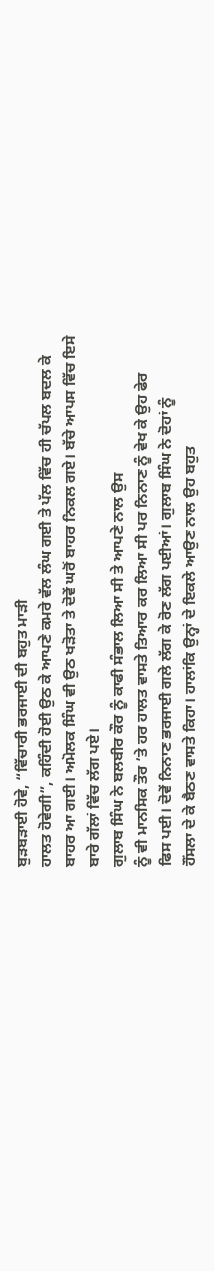ਬੁੜਬੜਾਈ ਹੋਵੇ, “ਵਿੱਚਾਰੀ ਭਰਜਾਈ ਦੀ ਬਹੁਤ ਮਾੜੀ
ਹਾਲਤ ਹੋਵੇਗੀ”, ਕਹਿੰਦੀ ਹੋਈ ਉਠ ਕੇ ਆਪਣੇ ਕਮਰੇ ਵੱਲ ਲੰਘ ਗਈ ਤੇ ਪੱਲ ਵਿੱਚ ਹੀ ਚੱਪਲ ਬਦਲ ਕੇ
ਬਾਹਰ ਆ ਗਈ। ਅਮੋਲਕ ਸਿੰਘ ਵੀ ਉਠ ਖੜੋਤਾ ਤੇ ਦੋਵੇਂ ਘਰੋਂ ਬਾਹਰ ਨਿਕਲ ਗਏ। ਬੱਚੇ ਆਪਸ ਵਿੱਚ ਇਸੇ
ਬਾਰੇ ਗੱਲਾਂ ਵਿੱਚ ਲੱਗ ਪਏ।
ਗੁਲਾਬ ਸਿੰਘ ਨੇ ਬਲਬੀਰ ਕੌਰ ਨੂੰ ਕਾਫੀ ਸੰਭਾਲ ਲਿਆ ਸੀ ਤੇ ਆਪਣੇ ਨਾਲ ਉਸ
ਨੂੰ ਵੀ ਮਾਨਸਿਕ ਤੌਰ ’ਤੇ ਹਰ ਹਾਲਤ ਵਾਸਤੇ ਤਿਆਰ ਕਰ ਲਿਆ ਸੀ ਪਰ ਨਿਨਾਣ ਨੂੰ ਵੇਖ ਕੇ ਉਹ ਫੇਰ
ਫਿਸ ਪਈ। ਦੋਵੇਂ ਨਿਨਾਣ ਭਰਜਾਈ ਗਲੇ ਲੱਗ ਕੇ ਰੋਣ ਲੱਗ ਪਈਆਂ। ਗੁਲਾਬ ਸਿੰਘ ਨੇ ਦੋਹਾਂ ਨੂੰ
ਹੌਂਸਲਾ ਦੇ ਕੇ ਬੈਠਣ ਵਾਸਤੇ ਕਿਹਾ। ਹਾਲਾਂਕਿ ਉਨ੍ਹਾਂ ਦੇ ਇਕਲੇ ਆਉਣ ਨਾਲ ਉਹ ਬਹੁਤ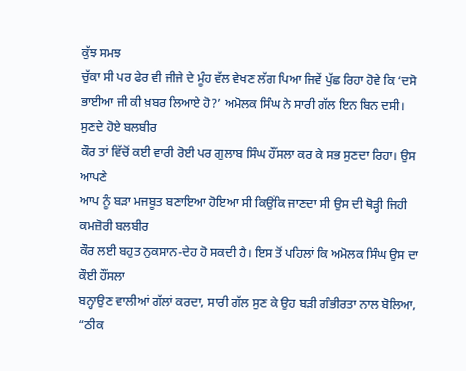ਕੁੱਝ ਸਮਝ
ਚੁੱਕਾ ਸੀ ਪਰ ਫੇਰ ਵੀ ਜੀਜੇ ਦੇ ਮੂੰਹ ਵੱਲ ਵੇਖਣ ਲੱਗ ਪਿਆ ਜਿਵੇਂ ਪੁੱਛ ਰਿਹਾ ਹੋਵੇ ਕਿ ‘ਦਸੋ
ਭਾਈਆ ਜੀ ਕੀ ਖ਼ਬਰ ਲਿਆਏ ਹੋ?’ ਅਮੋਲਕ ਸਿੰਘ ਨੇ ਸਾਰੀ ਗੱਲ ਇਨ ਬਿਨ ਦਸੀ। ਸੁਣਦੇ ਹੋਏ ਬਲਬੀਰ
ਕੌਰ ਤਾਂ ਵਿੱਚੋਂ ਕਈ ਵਾਰੀ ਰੋਈ ਪਰ ਗੁਲਾਬ ਸਿੰਘ ਹੌਂਸਲਾ ਕਰ ਕੇ ਸਭ ਸੁਣਦਾ ਰਿਹਾ। ਉਸ ਆਪਣੇ
ਆਪ ਨੂੰ ਬੜਾ ਮਜਬੂਤ ਬਣਾਇਆ ਹੋਇਆ ਸੀ ਕਿਉਂਕਿ ਜਾਣਦਾ ਸੀ ਉਸ ਦੀ ਥੋੜ੍ਹੀ ਜਿਹੀ ਕਮਜ਼ੋਰੀ ਬਲਬੀਰ
ਕੌਰ ਲਈ ਬਹੁਤ ਨੁਕਸਾਨ-ਦੇਹ ਹੋ ਸਕਦੀ ਹੈ। ਇਸ ਤੋਂ ਪਹਿਲਾਂ ਕਿ ਅਮੋਲਕ ਸਿੰਘ ਉਸ ਦਾ ਕੌਈ ਹੌਂਸਲਾ
ਬਨ੍ਹਾਉਣ ਵਾਲੀਆਂ ਗੱਲਾਂ ਕਰਦਾ, ਸਾਰੀ ਗੱਲ ਸੁਣ ਕੇ ਉਹ ਬੜੀ ਗੰਭੀਰਤਾ ਨਾਲ ਬੋਲਿਆ, “ਠੀਕ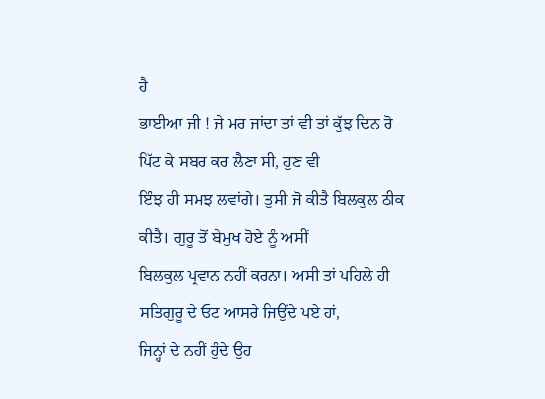ਹੈ
ਭਾਈਆ ਜੀ ! ਜੇ ਮਰ ਜਾਂਦਾ ਤਾਂ ਵੀ ਤਾਂ ਕੁੱਝ ਦਿਨ ਰੋ ਪਿੱਟ ਕੇ ਸਬਰ ਕਰ ਲੈਣਾ ਸੀ, ਹੁਣ ਵੀ
ਇੰਝ ਹੀ ਸਮਝ ਲਵਾਂਗੇ। ਤੁਸੀ ਜੋ ਕੀਤੈ ਬਿਲਕੁਲ ਠੀਕ ਕੀਤੈ। ਗੁਰੂ ਤੋਂ ਬੇਮੁਖ ਹੋਏ ਨੂੰ ਅਸੀਂ
ਬਿਲਕੁਲ ਪ੍ਰਵਾਨ ਨਹੀਂ ਕਰਨਾ। ਅਸੀ ਤਾਂ ਪਹਿਲੇ ਹੀ ਸਤਿਗੁਰੂ ਦੇ ਓਟ ਆਸਰੇ ਜਿਉਂਦੇ ਪਏ ਹਾਂ,
ਜਿਨ੍ਹਾਂ ਦੇ ਨਹੀਂ ਹੁੰਦੇ ਉਹ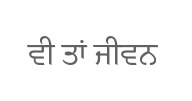ਵੀ ਤਾਂ ਜੀਵਨ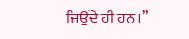ਜਿਉਂਦੇ ਹੀ ਹਨ।”